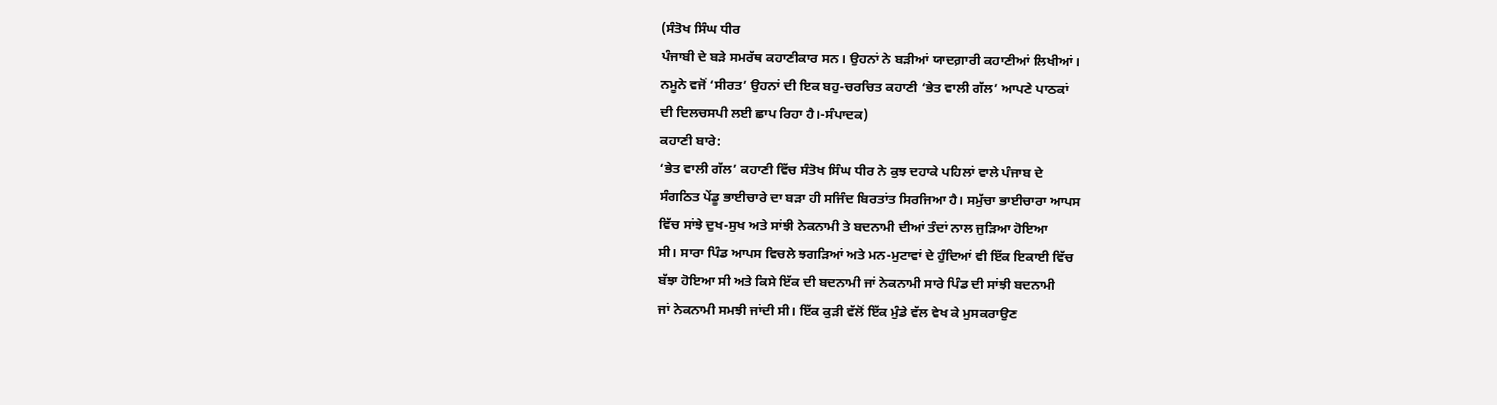(ਸੰਤੋਖ ਸਿੰਘ ਧੀਰ
ਪੰਜਾਬੀ ਦੇ ਬੜੇ ਸਮਰੱਥ ਕਹਾਣੀਕਾਰ ਸਨ। ਉਹਨਾਂ ਨੇ ਬੜੀਆਂ ਯਾਦਗ਼ਾਰੀ ਕਹਾਣੀਆਂ ਲਿਖੀਆਂ।
ਨਮੂਨੇ ਵਜੋਂ ‘ਸੀਰਤ’ ਉਹਨਾਂ ਦੀ ਇਕ ਬਹੁ-ਚਰਚਿਤ ਕਹਾਣੀ ‘ਭੇਤ ਵਾਲੀ ਗੱਲ’ ਆਪਣੇ ਪਾਠਕਾਂ
ਦੀ ਦਿਲਚਸਪੀ ਲਈ ਛਾਪ ਰਿਹਾ ਹੈ।-ਸੰਪਾਦਕ)
ਕਹਾਣੀ ਬਾਰੇ:
‘ਭੇਤ ਵਾਲੀ ਗੱਲ’ ਕਹਾਣੀ ਵਿੱਚ ਸੰਤੋਖ ਸਿੰਘ ਧੀਰ ਨੇ ਕੁਝ ਦਹਾਕੇ ਪਹਿਲਾਂ ਵਾਲੇ ਪੰਜਾਬ ਦੇ
ਸੰਗਠਿਤ ਪੇਂਡੂ ਭਾਈਚਾਰੇ ਦਾ ਬੜਾ ਹੀ ਸਜਿੰਦ ਬਿਰਤਾਂਤ ਸਿਰਜਿਆ ਹੈ। ਸਮੁੱਚਾ ਭਾਈਚਾਰਾ ਆਪਸ
ਵਿੱਚ ਸਾਂਝੇ ਦੁਖ-ਸੁਖ ਅਤੇ ਸਾਂਝੀ ਨੇਕਨਾਮੀ ਤੇ ਬਦਨਾਮੀ ਦੀਆਂ ਤੰਦਾਂ ਨਾਲ ਜੁੜਿਆ ਹੋਇਆ
ਸੀ। ਸਾਰਾ ਪਿੰਡ ਆਪਸ ਵਿਚਲੇ ਝਗੜਿਆਂ ਅਤੇ ਮਨ-ਮੁਟਾਵਾਂ ਦੇ ਹੁੰਦਿਆਂ ਵੀ ਇੱਕ ਇਕਾਈ ਵਿੱਚ
ਬੱਝਾ ਹੋਇਆ ਸੀ ਅਤੇ ਕਿਸੇ ਇੱਕ ਦੀ ਬਦਨਾਮੀ ਜਾਂ ਨੇਕਨਾਮੀ ਸਾਰੇ ਪਿੰਡ ਦੀ ਸਾਂਝੀ ਬਦਨਾਮੀ
ਜਾਂ ਨੇਕਨਾਮੀ ਸਮਝੀ ਜਾਂਦੀ ਸੀ। ਇੱਕ ਕੁੜੀ ਵੱਲੋਂ ਇੱਕ ਮੁੰਡੇ ਵੱਲ ਵੇਖ ਕੇ ਮੁਸਕਰਾਉਣ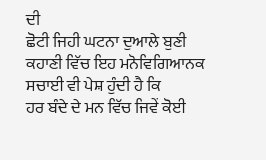ਦੀ
ਛੋਟੀ ਜਿਹੀ ਘਟਨਾ ਦੁਆਲੇ ਬੁਣੀ ਕਹਾਣੀ ਵਿੱਚ ਇਹ ਮਨੋਵਿਗਿਆਨਕ ਸਚਾਈ ਵੀ ਪੇਸ਼ ਹੁੰਦੀ ਹੈ ਕਿ
ਹਰ ਬੰਦੇ ਦੇ ਮਨ ਵਿੱਚ ਜਿਵੇਂ ਕੋਈ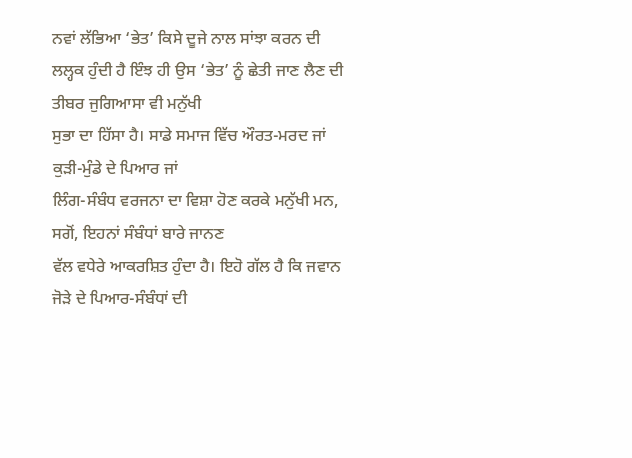ਨਵਾਂ ਲੱਭਿਆ ‘ਭੇਤ’ ਕਿਸੇ ਦੂਜੇ ਨਾਲ ਸਾਂਝਾ ਕਰਨ ਦੀ
ਲਲ੍ਹਕ ਹੁੰਦੀ ਹੈ ਇੰਝ ਹੀ ਉਸ ‘ਭੇਤ’ ਨੂੰ ਛੇਤੀ ਜਾਣ ਲੈਣ ਦੀ ਤੀਬਰ ਜੁਗਿਆਸਾ ਵੀ ਮਨੁੱਖੀ
ਸੁਭਾ ਦਾ ਹਿੱਸਾ ਹੈ। ਸਾਡੇ ਸਮਾਜ ਵਿੱਚ ਔਰਤ-ਮਰਦ ਜਾਂ ਕੁੜੀ-ਮੁੰਡੇ ਦੇ ਪਿਆਰ ਜਾਂ
ਲਿੰਗ-ਸੰਬੰਧ ਵਰਜਨਾ ਦਾ ਵਿਸ਼ਾ ਹੋਣ ਕਰਕੇ ਮਨੁੱਖੀ ਮਨ, ਸਗੋਂ, ਇਹਨਾਂ ਸੰਬੰਧਾਂ ਬਾਰੇ ਜਾਨਣ
ਵੱਲ ਵਧੇਰੇ ਆਕਰਸ਼ਿਤ ਹੁੰਦਾ ਹੈ। ਇਹੋ ਗੱਲ ਹੈ ਕਿ ਜਵਾਨ ਜੋੜੇ ਦੇ ਪਿਆਰ-ਸੰਬੰਧਾਂ ਦੀ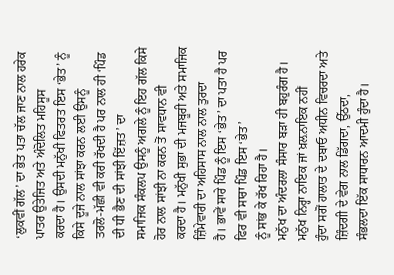‘ਲੁਕਵੀਂ ਗੱਲ’ ਦਾ ਭੇਤ ਪਤਾ ਚੱਲ ਜਾਣ ਨਾਲ ਹਰੇਕ ਪਾਤਰ ਉਤੇਜਿਤ ਅਤੇ ਅੰਦੋਲਿਤ ਮਹਿਸੂਸ
ਕਰਦਾ ਹੈ। ਉਸਦੀ ਮਨੁੱਖੀ ਫਿਤਰਤ ਇਸ ‘ਭੇਤ’ ਨੂੰ ਕਿਸੇ ਦੂਜੇ ਨਾਲ ਸਾਂਝਾ ਕਰਨ ਲਈ ਉਸਨੂੰ
ਤਰਲੋ-ਮੱਛੀ ਵੀ ਕਰੀ ਰੱਖਦੀ ਹੈ ਪਰ ਨਾਲ ਹੀ ‘ਪਿੰਡ ਦੀ ਧੀ ਭੈਣ ਦੀ ਸਾਂਝੀ ਇੱਜ਼ਤ’ ਦਾ
ਸਮਾਜਿਕ ਸੰਕਲਪ ਉਸਨੂੰ ਅਗਲੇ ਨੂੰ ਇਹ ਗੱਲ ਕਿਸੇ ਹੋਰ ਨਾਲ ਸਾਂਝੀ ਨਾ ਕਰਨ ਤੋਂ ਸਾਵਧਾਨ ਵੀ
ਕਰਦਾ ਹੈ। ਮਨੁੱਖੀ ਸੁਭਾ ਦੀ ਮਜਬੂਰੀ ਅਤੇ ਸਮਾਜਿਕ ਜ਼ਿੰਮੇਵਾਰੀ ਦਾ ਅਹਿਸਾਸ ਨਾਲ ਨਾਲ ਤੁਰਦਾ
ਹੈ। ਭਾਵੇਂ ਸਾਰੇ ਪਿੰਡ ਨੂੰ ਇਸ ‘ਭੇਤ’ ਦਾ ਪਤਾ ਹੈ ਪਰ ਫਿਰ ਵੀ ਸਾਰਾ ਪਿੰਡ ਇਸ ‘ਭੇਤ’
ਨੂੰ ਸਾਂਭ ਕੇ ਰੱਖ ਰਿਹਾ ਹੈ।
ਮਨੁੱਖ ਦਾ ਅੰਦਰਲਾ ਸੰਸਾਰ ਬੜਾ ਹੀ ਬਹੁਰੰਗ ਹੈ। ਮਨੁੱਖ ਨਿਰ੍ਹਾ ਨਾਇਕ ਜਾਂ ਖ਼ਲ਼ਨਾਇਕ ਨਹੀਂ
ਹੁੰਦਾ ਸਗੋਂ ਹਾਲਾਤ ਦੇ ਦਬਾਓ ਅਧੀਨ ਵਿਚਰਦਾ ਅਤੇ ਜ਼ਿੰਦਗੀ ਦੇ ਵੇਗ ਨਾਲ ਡਿੱਗਦਾ, ਉੱਠਦਾ,
ਸੰਭਲਦਾ ਇੱਕ ਸਾਧਾਰਨ ਆਦਮੀ ਹੁੰਦਾ ਹੈ।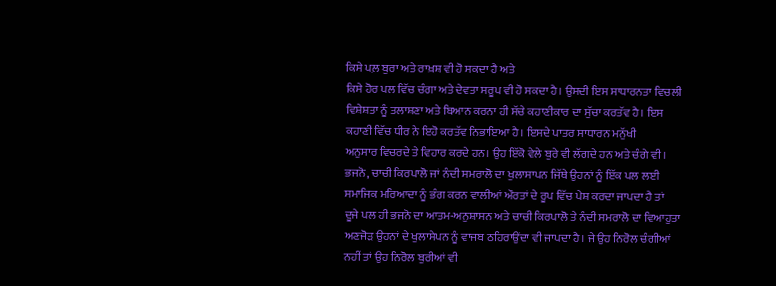ਕਿਸੇ ਪਲ਼ ਬੁਰਾ ਅਤੇ ਰਾਖ਼ਸ਼ ਵੀ ਹੋ ਸਕਦਾ ਹੈ ਅਤੇ
ਕਿਸੇ ਹੋਰ ਪਲ ਵਿੱਚ ਚੰਗਾ ਅਤੇ ਦੇਵਤਾ ਸਰੂਪ ਵੀ ਹੋ ਸਕਦਾ ਹੈ। ਉਸਦੀ ਇਸ ਸਾਧਾਰਨਤਾ ਵਿਚਲੀ
ਵਿਸ਼ੇਸ਼ਤਾ ਨੂੰ ਤਲਾਸ਼ਣਾ ਅਤੇ ਬਿਆਨ ਕਰਨਾ ਹੀ ਸੱਚੇ ਕਹਾਣੀਕਾਰ ਦਾ ਸੁੱਚਾ ਕਰਤੱਵ ਹੈ। ਇਸ
ਕਹਾਣੀ ਵਿੱਚ ਧੀਰ ਨੇ ਇਹੋ ਕਰਤੱਵ ਨਿਭਾਇਆ ਹੈ। ਇਸਦੇ ਪਾਤਰ ਸਾਧਾਰਨ ਮਨੁੱਖੀ
ਅਨੁਸਾਰ ਵਿਚਰਦੇ ਤੇ ਵਿਹਾਰ ਕਰਦੇ ਹਨ। ਉਹ ਇੱਕੋ ਵੇਲੇ ਬੁਰੇ ਵੀ ਲੱਗਦੇ ਹਨ ਅਤੇ ਚੰਗੇ ਵੀ।
ਭਜਨੋ, ਚਾਚੀ ਕਿਰਪਾਲੋ ਜਾਂ ਨੰਦੀ ਸਮਰਾਲੋ ਦਾ ਖੁਲਾਸਾਪਨ ਜਿੱਥੇ ਉਹਨਾਂ ਨੂੰ ਇੱਕ ਪਲ ਲਈ
ਸਮਾਜਿਕ ਮਰਿਆਦਾ ਨੂੰ ਭੰਗ ਕਰਨ ਵਾਲੀਆਂ ਔਰਤਾਂ ਦੇ ਰੂਪ ਵਿੱਚ ਪੇਸ਼ ਕਰਦਾ ਜਾਪਦਾ ਹੈ ਤਾਂ
ਦੂਜੇ ਪਲ ਹੀ ਭਜਨੋ ਦਾ ਆਤਮ-ਅਨੁਸ਼ਾਸਨ ਅਤੇ ਚਾਚੀ ਕਿਰਪਾਲੋ ਤੇ ਨੰਦੀ ਸਮਰਾਲੋ ਦਾ ਵਿਆਹੁਤਾ
ਅਣਜੋੜ ਉਹਨਾਂ ਦੇ ਖੁਲਾਸੇਪਨ ਨੂੰ ਵਾਜਬ ਠਹਿਰਾਉਂਦਾ ਵੀ ਜਾਪਦਾ ਹੈ। ਜੇ ਉਹ ਨਿਰੋਲ ਚੰਗੀਆਂ
ਨਹੀਂ ਤਾਂ ਉਹ ਨਿਰੋਲ ਬੁਰੀਆਂ ਵੀ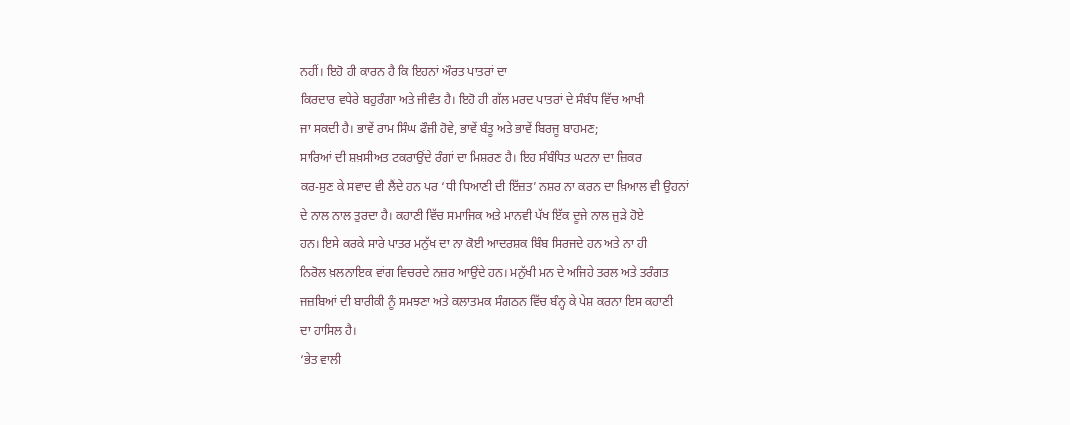ਨਹੀਂ। ਇਹੋ ਹੀ ਕਾਰਨ ਹੈ ਕਿ ਇਹਨਾਂ ਔਰਤ ਪਾਤਰਾਂ ਦਾ
ਕਿਰਦਾਰ ਵਧੇਰੇ ਬਹੁਰੰਗਾ ਅਤੇ ਜੀਵੰਤ ਹੈ। ਇਹੋ ਹੀ ਗੱਲ ਮਰਦ ਪਾਤਰਾਂ ਦੇ ਸੰਬੰਧ ਵਿੱਚ ਆਖੀ
ਜਾ ਸਕਦੀ ਹੈ। ਭਾਵੇਂ ਰਾਮ ਸਿੰਘ ਫੌਜੀ ਹੋਵੇ, ਭਾਵੇਂ ਬੰਤੂ ਅਤੇ ਭਾਵੇਂ ਬਿਰਜੂ ਬਾਹਮਣ;
ਸਾਰਿਆਂ ਦੀ ਸ਼ਖ਼ਸੀਅਤ ਟਕਰਾਉਂਦੇ ਰੰਗਾਂ ਦਾ ਮਿਸ਼ਰਣ ਹੈ। ਇਹ ਸੰਬੰਧਿਤ ਘਟਨਾ ਦਾ ਜ਼ਿਕਰ
ਕਰ-ਸੁਣ ਕੇ ਸਵਾਦ ਵੀ ਲੈਂਦੇ ਹਨ ਪਰ ‘ਧੀ ਧਿਆਣੀ ਦੀ ਇੱਜ਼ਤ’ ਨਸ਼ਰ ਨਾ ਕਰਨ ਦਾ ਖ਼ਿਆਲ ਵੀ ਉਹਨਾਂ
ਦੇ ਨਾਲ ਨਾਲ ਤੁਰਦਾ ਹੈ। ਕਹਾਣੀ ਵਿੱਚ ਸਮਾਜਿਕ ਅਤੇ ਮਾਨਵੀ ਪੱਖ ਇੱਕ ਦੂਜੇ ਨਾਲ ਜੁੜੇ ਹੋਏ
ਹਨ। ਇਸੇ ਕਰਕੇ ਸਾਰੇ ਪਾਤਰ ਮਨੁੱਖ ਦਾ ਨਾ ਕੋਈ ਆਦਰਸ਼ਕ ਬਿੰਬ ਸਿਰਜਦੇ ਹਨ ਅਤੇ ਨਾ ਹੀ
ਨਿਰੋਲ ਖ਼ਲਨਾਇਕ ਵਾਂਗ ਵਿਚਰਦੇ ਨਜ਼ਰ ਆਉਂਦੇ ਹਨ। ਮਨੁੱਖੀ ਮਨ ਦੇ ਅਜਿਹੇ ਤਰਲ ਅਤੇ ਤਰੰਗਤ
ਜਜ਼ਬਿਆਂ ਦੀ ਬਾਰੀਕੀ ਨੂੰ ਸਮਝਣਾ ਅਤੇ ਕਲਾਤਮਕ ਸੰਗਠਨ ਵਿੱਚ ਬੰਨ੍ਹ ਕੇ ਪੇਸ਼ ਕਰਨਾ ਇਸ ਕਹਾਣੀ
ਦਾ ਹਾਸਿਲ ਹੈ।
‘ਭੇਤ ਵਾਲੀ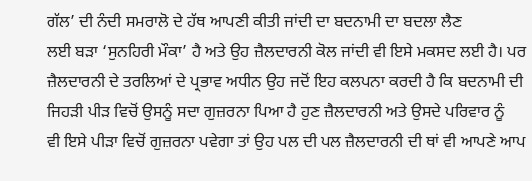ਗੱਲ’ ਦੀ ਨੰਦੀ ਸਮਰਾਲੋ ਦੇ ਹੱਥ ਆਪਣੀ ਕੀਤੀ ਜਾਂਦੀ ਦਾ ਬਦਨਾਮੀ ਦਾ ਬਦਲਾ ਲੈਣ
ਲਈ ਬੜਾ ‘ਸੁਨਹਿਰੀ ਮੌਕਾ’ ਹੈ ਅਤੇ ਉਹ ਜ਼ੈਲਦਾਰਨੀ ਕੋਲ ਜਾਂਦੀ ਵੀ ਇਸੇ ਮਕਸਦ ਲਈ ਹੈ। ਪਰ
ਜ਼ੈਲਦਾਰਨੀ ਦੇ ਤਰਲਿਆਂ ਦੇ ਪ੍ਰਭਾਵ ਅਧੀਨ ਉਹ ਜਦੋਂ ਇਹ ਕਲਪਨਾ ਕਰਦੀ ਹੈ ਕਿ ਬਦਨਾਮੀ ਦੀ
ਜਿਹੜੀ ਪੀੜ ਵਿਚੋਂ ਉਸਨੂੰ ਸਦਾ ਗੁਜ਼ਰਨਾ ਪਿਆ ਹੈ ਹੁਣ ਜ਼ੈਲਦਾਰਨੀ ਅਤੇ ਉਸਦੇ ਪਰਿਵਾਰ ਨੂੰ
ਵੀ ਇਸੇ ਪੀੜਾ ਵਿਚੋਂ ਗੁਜ਼ਰਨਾ ਪਵੇਗਾ ਤਾਂ ਉਹ ਪਲ ਦੀ ਪਲ ਜ਼ੈਲਦਾਰਨੀ ਦੀ ਥਾਂ ਵੀ ਆਪਣੇ ਆਪ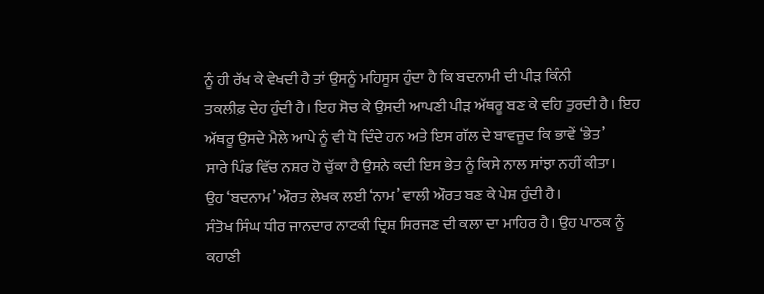ਨੂੰ ਹੀ ਰੱਖ ਕੇ ਵੇਖਦੀ ਹੈ ਤਾਂ ਉਸਨੂੰ ਮਹਿਸੂਸ ਹੁੰਦਾ ਹੈ ਕਿ ਬਦਨਾਮੀ ਦੀ ਪੀੜ ਕਿੰਨੀ
ਤਕਲੀਫ਼ ਦੇਹ ਹੁੰਦੀ ਹੈ। ਇਹ ਸੋਚ ਕੇ ਉਸਦੀ ਆਪਣੀ ਪੀੜ ਅੱਥਰੂ ਬਣ ਕੇ ਵਹਿ ਤੁਰਦੀ ਹੈ। ਇਹ
ਅੱਥਰੂ ਉਸਦੇ ਮੈਲੇ ਆਪੇ ਨੂੰ ਵੀ ਧੋ ਦਿੰਦੇ ਹਨ ਅਤੇ ਇਸ ਗੱਲ ਦੇ ਬਾਵਜੂਦ ਕਿ ਭਾਵੇਂ ‘ਭੇਤ’
ਸਾਰੇ ਪਿੰਡ ਵਿੱਚ ਨਸ਼ਰ ਹੋ ਚੁੱਕਾ ਹੈ ਉਸਨੇ ਕਦੀ ਇਸ ਭੇਤ ਨੂੰ ਕਿਸੇ ਨਾਲ ਸਾਂਝਾ ਨਹੀਂ ਕੀਤਾ।
ਉਹ ‘ਬਦਨਾਮ’ ਔਰਤ ਲੇਖਕ ਲਈ ‘ਨਾਮ’ ਵਾਲੀ ਔਰਤ ਬਣ ਕੇ ਪੇਸ਼ ਹੁੰਦੀ ਹੈ।
ਸੰਤੋਖ ਸਿੰਘ ਧੀਰ ਜਾਨਦਾਰ ਨਾਟਕੀ ਦ੍ਰਿਸ਼ ਸਿਰਜਣ ਦੀ ਕਲਾ ਦਾ ਮਾਹਿਰ ਹੈ। ਉਹ ਪਾਠਕ ਨੂੰ
ਕਹਾਣੀ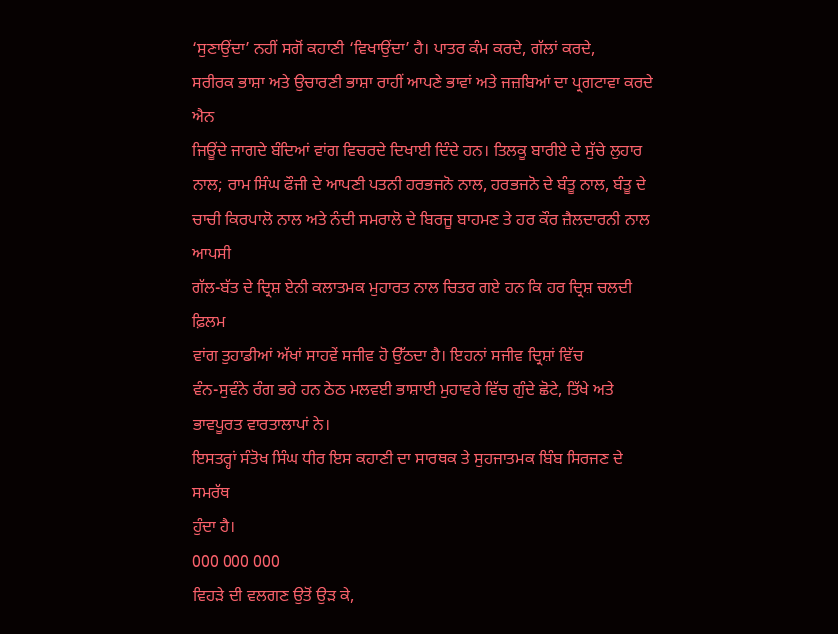‘ਸੁਣਾਉਂਦਾ’ ਨਹੀਂ ਸਗੋਂ ਕਹਾਣੀ ‘ਵਿਖਾਉਂਦਾ’ ਹੈ। ਪਾਤਰ ਕੰਮ ਕਰਦੇ, ਗੱਲਾਂ ਕਰਦੇ,
ਸਰੀਰਕ ਭਾਸ਼ਾ ਅਤੇ ਉਚਾਰਣੀ ਭਾਸ਼ਾ ਰਾਹੀਂ ਆਪਣੇ ਭਾਵਾਂ ਅਤੇ ਜਜ਼ਬਿਆਂ ਦਾ ਪ੍ਰਗਟਾਵਾ ਕਰਦੇ ਐਨ
ਜਿਊਂਦੇ ਜਾਗਦੇ ਬੰਦਿਆਂ ਵਾਂਗ ਵਿਚਰਦੇ ਦਿਖਾਈ ਦਿੰਦੇ ਹਨ। ਤਿਲਕੂ ਬਾਰੀਏ ਦੇ ਸੁੱਚੇ ਲੁਹਾਰ
ਨਾਲ; ਰਾਮ ਸਿੰਘ ਫੌਜੀ ਦੇ ਆਪਣੀ ਪਤਨੀ ਹਰਭਜਨੋ ਨਾਲ, ਹਰਭਜਨੋ ਦੇ ਬੰਤੂ ਨਾਲ, ਬੰਤੂ ਦੇ
ਚਾਚੀ ਕਿਰਪਾਲੋ ਨਾਲ ਅਤੇ ਨੰਦੀ ਸਮਰਾਲੋ ਦੇ ਬਿਰਜੂ ਬਾਹਮਣ ਤੇ ਹਰ ਕੌਰ ਜ਼ੈਲਦਾਰਨੀ ਨਾਲ ਆਪਸੀ
ਗੱਲ-ਬੱਤ ਦੇ ਦ੍ਰਿਸ਼ ਏਨੀ ਕਲਾਤਮਕ ਮੁਹਾਰਤ ਨਾਲ ਚਿਤਰ ਗਏ ਹਨ ਕਿ ਹਰ ਦ੍ਰਿਸ਼ ਚਲਦੀ ਫ਼ਿਲਮ
ਵਾਂਗ ਤੁਹਾਡੀਆਂ ਅੱਖਾਂ ਸਾਹਵੇਂ ਸਜੀਵ ਹੋ ਉੱਠਦਾ ਹੈ। ਇਹਨਾਂ ਸਜੀਵ ਦ੍ਰਿਸ਼ਾਂ ਵਿੱਚ
ਵੰਨ-ਸੁਵੰਨੇ ਰੰਗ ਭਰੇ ਹਨ ਠੇਠ ਮਲਵਈ ਭਾਸ਼ਾਈ ਮੁਹਾਵਰੇ ਵਿੱਚ ਗੁੰਦੇ ਛੋਟੇ, ਤਿੱਖੇ ਅਤੇ
ਭਾਵਪੂਰਤ ਵਾਰਤਾਲਾਪਾਂ ਨੇ।
ਇਸਤਰ੍ਹਾਂ ਸੰਤੋਖ ਸਿੰਘ ਧੀਰ ਇਸ ਕਹਾਣੀ ਦਾ ਸਾਰਥਕ ਤੇ ਸੁਹਜਾਤਮਕ ਬਿੰਬ ਸਿਰਜਣ ਦੇ ਸਮਰੱਥ
ਹੁੰਦਾ ਹੈ।
000 000 000
ਵਿਹੜੇ ਦੀ ਵਲਗਣ ਉਤੋਂ ਉੜ ਕੇ,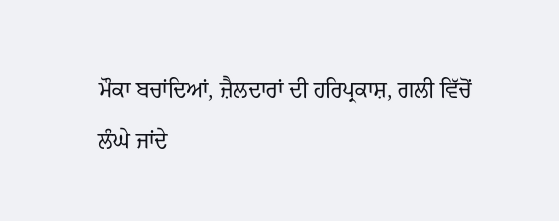ਮੌਕਾ ਬਚਾਂਦਿਆਂ, ਜ਼ੈਲਦਾਰਾਂ ਦੀ ਹਰਿਪ੍ਰਕਾਸ਼, ਗਲੀ ਵਿੱਚੋਂ
ਲੰਘੇ ਜਾਂਦੇ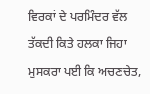ਵਿਰਕਾਂ ਦੇ ਪਰਮਿੰਦਰ ਵੱਲ ਤੱਕਦੀ ਕਿਤੇ ਹਲਕਾ ਜਿਹਾ ਮੁਸਕਰਾ ਪਈ ਕਿ ਅਚਣਚੇਤ,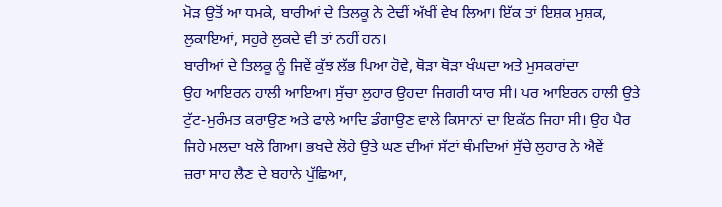ਮੋੜ ਉਤੋਂ ਆ ਧਮਕੇ, ਬਾਰੀਆਂ ਦੇ ਤਿਲਕੂ ਨੇ ਟੇਢੀਂ ਅੱਖੀਂ ਵੇਖ ਲਿਆ। ਇੱਕ ਤਾਂ ਇਸ਼ਕ ਮੁਸ਼ਕ,
ਲੁਕਾਇਆਂ, ਸਹੁਰੇ ਲੁਕਦੇ ਵੀ ਤਾਂ ਨਹੀਂ ਹਨ।
ਬਾਰੀਆਂ ਦੇ ਤਿਲਕੂ ਨੂੰ ਜਿਵੇਂ ਕੁੱਝ ਲੱਭ ਪਿਆ ਹੋਵੇ, ਥੋੜਾ ਥੋੜਾ ਖੰਘਦਾ ਅਤੇ ਮੁਸਕਰਾਂਦਾ
ਉਹ ਆਇਰਨ ਹਾਲੀ ਆਇਆ। ਸੁੱਚਾ ਲੁਹਾਰ ਉਹਦਾ ਜਿਗਰੀ ਯਾਰ ਸੀ। ਪਰ ਆਇਰਨ ਹਾਲੀ ਉਤੇ
ਟੁੱਟ-ਮੁਰੰਮਤ ਕਰਾਉਣ ਅਤੇ ਫਾਲੇ ਆਦਿ ਡੰਗਾਉਣ ਵਾਲੇ ਕਿਸਾਨਾਂ ਦਾ ਇਕੱਠ ਜਿਹਾ ਸੀ। ਉਹ ਪੈਰ
ਜਿਹੇ ਮਲਦਾ ਖਲੋ ਗਿਆ। ਭਖਦੇ ਲੋਹੇ ਉਤੇ ਘਣ ਦੀਆਂ ਸੱਟਾਂ ਥੰਮਦਿਆਂ ਸੁੱਚੇ ਲੁਹਾਰ ਨੇ ਐਵੇਂ
ਜ਼ਰਾ ਸਾਹ ਲੈਣ ਦੇ ਬਹਾਨੇ ਪੁੱਛਿਆ,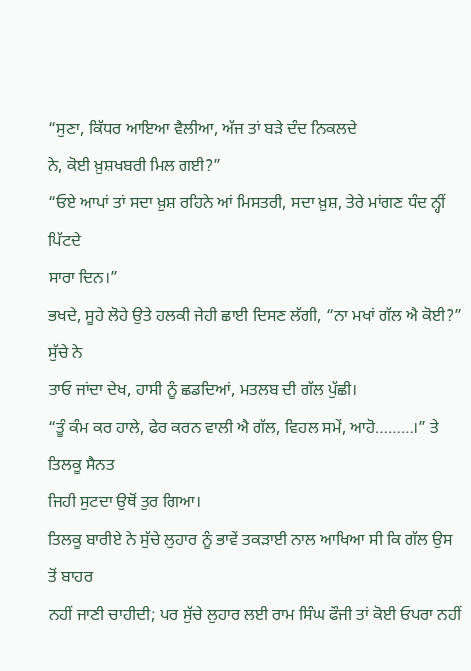“ਸੁਣਾ, ਕਿੱਧਰ ਆਇਆ ਵੈਲੀਆ, ਅੱਜ ਤਾਂ ਬੜੇ ਦੰਦ ਨਿਕਲਦੇ
ਨੇ, ਕੋਈ ਖ਼ੁਸ਼ਖਬਰੀ ਮਿਲ ਗਈ?”
“ਓਏ ਆਪਾਂ ਤਾਂ ਸਦਾ ਖ਼ੁਸ਼ ਰਹਿਨੇ ਆਂ ਮਿਸਤਰੀ, ਸਦਾ ਖ਼ੁਸ਼, ਤੇਰੇ ਮਾਂਗਣ ਧੰਦ ਨ੍ਹੀਂ ਪਿੱਟਦੇ
ਸਾਰਾ ਦਿਨ।”
ਭਖਦੇ, ਸੂਹੇ ਲੋਹੇ ਉਤੇ ਹਲਕੀ ਜੇਹੀ ਛਾਈ ਦਿਸਣ ਲੱਗੀ, “ਨਾ ਮਖਾਂ ਗੱਲ ਐ ਕੋਈ?” ਸੁੱਚੇ ਨੇ
ਤਾਓ ਜਾਂਦਾ ਦੇਖ, ਹਾਸੀ ਨੂੰ ਛਡਦਿਆਂ, ਮਤਲਬ ਦੀ ਗੱਲ ਪੁੱਛੀ।
“ਤੂੰ ਕੰਮ ਕਰ ਹਾਲੇ, ਫੇਰ ਕਰਨ ਵਾਲੀ ਐ ਗੱਲ, ਵਿਹਲ ਸਮੇਂ, ਆਹੋ………।” ਤੇ ਤਿਲਕੂ ਸੈਨਤ
ਜਿਹੀ ਸੁਟਦਾ ਉਥੋਂ ਤੁਰ ਗਿਆ।
ਤਿਲਕੂ ਬਾਰੀਏ ਨੇ ਸੁੱਚੇ ਲੁਹਾਰ ਨੂੰ ਭਾਵੇਂ ਤਕੜਾਈ ਨਾਲ ਆਖਿਆ ਸੀ ਕਿ ਗੱਲ ਉਸ ਤੋਂ ਬਾਹਰ
ਨਹੀਂ ਜਾਣੀ ਚਾਹੀਦੀ; ਪਰ ਸੁੱਚੇ ਲੁਹਾਰ ਲਈ ਰਾਮ ਸਿੰਘ ਫੌਜੀ ਤਾਂ ਕੋਈ ਓਪਰਾ ਨਹੀਂ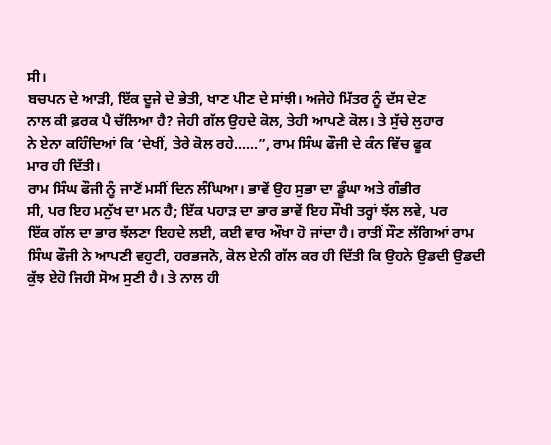ਸੀ।
ਬਚਪਨ ਦੇ ਆੜੀ, ਇੱਕ ਦੂਜੇ ਦੇ ਭੇਤੀ, ਖਾਣ ਪੀਣ ਦੇ ਸਾਂਝੀ। ਅਜੇਹੇ ਮਿੱਤਰ ਨੂੰ ਦੱਸ ਦੇਣ
ਨਾਲ ਕੀ ਫ਼ਰਕ ਪੈ ਚੱਲਿਆ ਹੈ? ਜੇਹੀ ਗੱਲ ਉਹਦੇ ਕੋਲ, ਤੇਹੀ ਆਪਣੇ ਕੋਲ। ਤੇ ਸੁੱਚੇ ਲੁਹਾਰ
ਨੇ ਏਨਾ ਕਹਿੰਦਿਆਂ ਕਿ ‘ਦੇਖੀਂ, ਤੇਰੇ ਕੋਲ ਰਹੇ……”, ਰਾਮ ਸਿੰਘ ਫੌਜੀ ਦੇ ਕੰਨ ਵਿੱਚ ਫੂਕ
ਮਾਰ ਹੀ ਦਿੱਤੀ।
ਰਾਮ ਸਿੰਘ ਫੌਜੀ ਨੂੰ ਜਾਣੋਂ ਮਸੀਂ ਦਿਨ ਲੰਘਿਆ। ਭਾਵੇਂ ਉਹ ਸੁਭਾ ਦਾ ਡੂੰਘਾ ਅਤੇ ਗੰਭੀਰ
ਸੀ, ਪਰ ਇਹ ਮਨੁੱਖ ਦਾ ਮਨ ਹੈ; ਇੱਕ ਪਹਾੜ ਦਾ ਭਾਰ ਭਾਵੇਂ ਇਹ ਸੌਖੀ ਤਰ੍ਹਾਂ ਝੱਲ ਲਵੇ, ਪਰ
ਇੱਕ ਗੱਲ ਦਾ ਭਾਰ ਝੱਲਣਾ ਇਹਦੇ ਲਈ, ਕਈ ਵਾਰ ਔਖਾ ਹੋ ਜਾਂਦਾ ਹੈ। ਰਾਤੀਂ ਸੌਣ ਲੱਗਿਆਂ ਰਾਮ
ਸਿੰਘ ਫੌਜੀ ਨੇ ਆਪਣੀ ਵਹੁਟੀ, ਹਰਭਜਨੋ, ਕੋਲ ਏਨੀ ਗੱਲ ਕਰ ਹੀ ਦਿੱਤੀ ਕਿ ਉਹਨੇ ਉਡਦੀ ਉਡਦੀ
ਕੁੱਝ ਏਹੋ ਜਿਹੀ ਸੋਅ ਸੁਣੀ ਹੈ। ਤੇ ਨਾਲ ਹੀ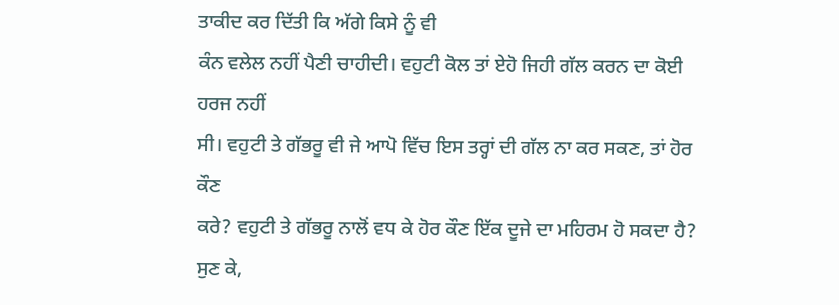ਤਾਕੀਦ ਕਰ ਦਿੱਤੀ ਕਿ ਅੱਗੇ ਕਿਸੇ ਨੂੰ ਵੀ
ਕੰਨ ਵਲੇਲ ਨਹੀਂ ਪੈਣੀ ਚਾਹੀਦੀ। ਵਹੁਟੀ ਕੋਲ ਤਾਂ ਏਹੋ ਜਿਹੀ ਗੱਲ ਕਰਨ ਦਾ ਕੋਈ ਹਰਜ ਨਹੀਂ
ਸੀ। ਵਹੁਟੀ ਤੇ ਗੱਭਰੂ ਵੀ ਜੇ ਆਪੋ ਵਿੱਚ ਇਸ ਤਰ੍ਹਾਂ ਦੀ ਗੱਲ ਨਾ ਕਰ ਸਕਣ, ਤਾਂ ਹੋਰ ਕੌਣ
ਕਰੇ? ਵਹੁਟੀ ਤੇ ਗੱਭਰੂ ਨਾਲੋਂ ਵਧ ਕੇ ਹੋਰ ਕੌਣ ਇੱਕ ਦੂਜੇ ਦਾ ਮਹਿਰਮ ਹੋ ਸਕਦਾ ਹੈ?
ਸੁਣ ਕੇ,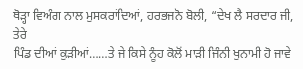ਥੋੜ੍ਹਾ ਵਿਅੰਗ ਨਾਲ ਮੁਸਕਰਾਂਦਿਆਂ, ਹਰਭਜਨੋ ਬੋਲੀ, “ਦੇਖ ਲੈ ਸਰਦਾਰ ਜੀ, ਤੇਰੇ
ਪਿੰਡ ਦੀਆਂ ਕੁੜੀਆਂ……ਤੇ ਜੇ ਕਿਸੇ ਨੂੰਹ ਕੋਲੋਂ ਮਾੜੀ ਜਿੰਨੀ ਖੁਨਾਮੀ ਹੋ ਜਾਵੇ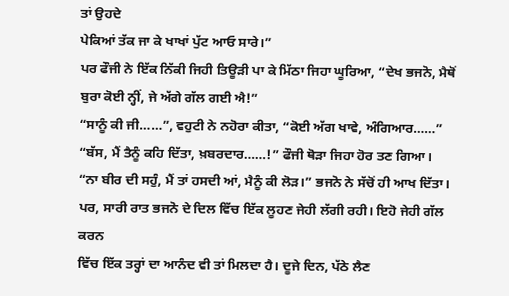ਤਾਂ ਉਹਦੇ
ਪੇਕਿਆਂ ਤੱਕ ਜਾ ਕੇ ਖਾਖਾਂ ਪੁੱਟ ਆਓ ਸਾਰੇ।”
ਪਰ ਫੌਜੀ ਨੇ ਇੱਕ ਨਿੱਕੀ ਜਿਹੀ ਤਿਊੜੀ ਪਾ ਕੇ ਮਿੱਠਾ ਜਿਹਾ ਘੂਰਿਆ, “ਦੇਖ ਭਜਨੋ, ਮੈਥੋਂ
ਬੁਰਾ ਕੋਈ ਨ੍ਹੀਂ, ਜੇ ਅੱਗੇ ਗੱਲ ਗਈ ਐ!”
“ਸਾਨੂੰ ਕੀ ਜੀ……”, ਵਹੁਟੀ ਨੇ ਨਹੋਰਾ ਕੀਤਾ, “ਕੋਈ ਅੱਗ ਖਾਵੇ, ਅੰਗਿਆਰ……”
“ਬੱਸ, ਮੈਂ ਤੈਨੂੰ ਕਹਿ ਦਿੱਤਾ, ਖ਼ਬਰਦਾਰ……!” ਫੌਜੀ ਥੋੜਾ ਜਿਹਾ ਹੋਰ ਤਣ ਗਿਆ।
“ਨਾ ਬੀਰ ਦੀ ਸਹੁੰ, ਮੈਂ ਤਾਂ ਹਸਦੀ ਆਂ, ਮੈਨੂੰ ਕੀ ਲੋੜ।” ਭਜਨੋ ਨੇ ਸੱਚੋਂ ਹੀ ਆਖ ਦਿੱਤਾ।
ਪਰ, ਸਾਰੀ ਰਾਤ ਭਜਨੋ ਦੇ ਦਿਲ ਵਿੱਚ ਇੱਕ ਲੂਹਣ ਜੇਹੀ ਲੱਗੀ ਰਹੀ। ਇਹੋ ਜੇਹੀ ਗੱਲ ਕਰਨ
ਵਿੱਚ ਇੱਕ ਤਰ੍ਹਾਂ ਦਾ ਆਨੰਦ ਵੀ ਤਾਂ ਮਿਲਦਾ ਹੈ। ਦੂਜੇ ਦਿਨ, ਪੱਠੇ ਲੈਣ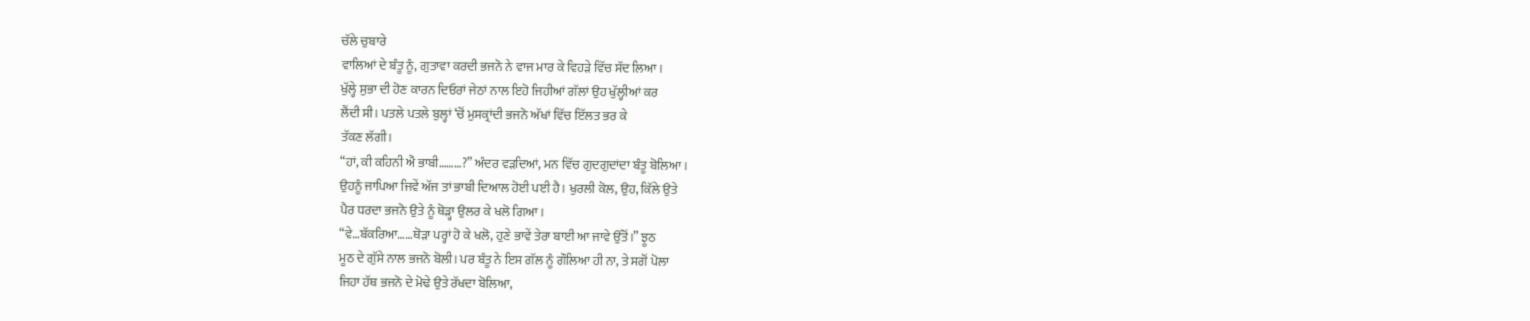ਚੱਲੇ ਚੁਬਾਰੇ
ਵਾਲਿਆਂ ਦੇ ਬੰਤੂ ਨੂੰ, ਗੁਤਾਵਾ ਕਰਦੀ ਭਜਨੋ ਨੇ ਵਾਜ ਮਾਰ ਕੇ ਵਿਹੜੇ ਵਿੱਚ ਸੱਦ ਲਿਆ।
ਖੁੱਲ੍ਹੇ ਸੁਭਾ ਦੀ ਹੋਣ ਕਾਰਨ ਦਿਓਰਾਂ ਜੇਠਾਂ ਨਾਲ ਇਹੋ ਜਿਹੀਆਂ ਗੱਲਾਂ ਉਹ ਖੁੱਲ੍ਹੀਆਂ ਕਰ
ਲੈਂਦੀ ਸੀ। ਪਤਲੇ ਪਤਲੇ ਬੁਲ੍ਹਾਂ ‘ਚੋਂ ਮੁਸਕ੍ਰਾਂਦੀ ਭਜਨੋ ਅੱਖਾਂ ਵਿੱਚ ਇੱਲਤ ਭਰ ਕੇ
ਤੱਕਣ ਲੱਗੀ।
“ਹਾਂ, ਕੀ ਕਹਿਨੀ ਐਂ ਭਾਬੀ………?” ਅੰਦਰ ਵੜਦਿਆਂ, ਮਨ ਵਿੱਚ ਗੁਦਗੁਦਾਂਦਾ ਬੰਤੂ ਬੋਲਿਆ।
ਉਹਨੂੰ ਜਾਪਿਆ ਜਿਵੇਂ ਅੱਜ ਤਾਂ ਭਾਬੀ ਦਿਆਲ ਹੋਈ ਪਈ ਹੈ। ਖੁਰਲੀ ਕੋਲ, ਉਹ, ਕਿੱਲੇ ਉਤੇ
ਪੈਰ ਧਰਦਾ ਭਜਨੋ ਉਤੇ ਨੂੰ ਥੋੜ੍ਹਾ ਉਲਰ ਕੇ ਖਲੋ ਗਿਆ।
“ਵੇ…ਬੱਕਰਿਆ……ਥੋੜਾ ਪਰ੍ਹਾਂ ਹੋ ਕੇ ਖਲੋ, ਹੁਣੇ ਭਾਵੇਂ ਤੇਰਾ ਬਾਈ ਆ ਜਾਵੇ ਉੱਤੋਂ।” ਝੂਠ
ਮੂਠ ਦੇ ਗੁੱਸੇ ਨਾਲ ਭਜਨੋ ਬੋਲੀ। ਪਰ ਬੰਤੂ ਨੇ ਇਸ ਗੱਲ ਨੂੰ ਗੌਲਿਆ ਹੀ ਨਾ, ਤੇ ਸਗੋਂ ਪੋਲਾ
ਜਿਹਾ ਹੱਥ ਭਜਨੋ ਦੇ ਮੋਢੇ ਉਤੇ ਰੱਖਦਾ ਬੋਲਿਆ,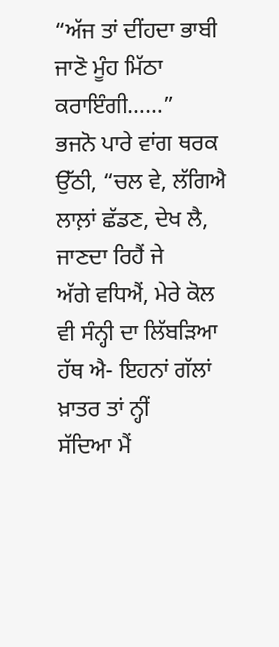“ਅੱਜ ਤਾਂ ਦੀਂਹਦਾ ਭਾਬੀ ਜਾਣੋ ਮੂੰਹ ਮਿੱਠਾ
ਕਰਾਇੰਗੀ……”
ਭਜਨੋ ਪਾਰੇ ਵਾਂਗ ਥਰਕ ਉੱਠੀ, “ਚਲ ਵੇ, ਲੱਗਿਐ ਲਾਲ਼ਾਂ ਛੱਡਣ, ਦੇਖ ਲੈ, ਜਾਣਦਾ ਰਿਹੈਂ ਜੇ
ਅੱਗੇ ਵਧਿਐਂ, ਮੇਰੇ ਕੋਲ ਵੀ ਸੰਨ੍ਹੀ ਦਾ ਲਿੱਬੜਿਆ ਹੱਥ ਐ- ਇਹਨਾਂ ਗੱਲਾਂ ਖ਼ਾਤਰ ਤਾਂ ਨ੍ਹੀਂ
ਸੱਦਿਆ ਮੈਂ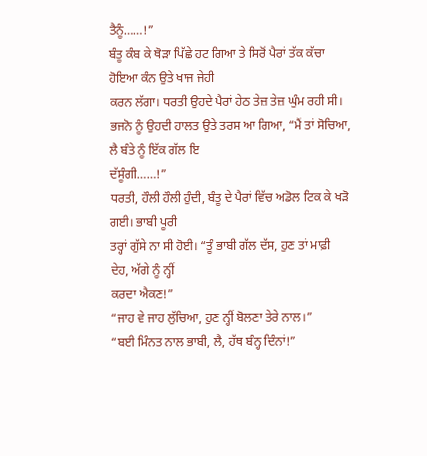ਤੈਨੂੰ……!”
ਬੰਤੂ ਕੰਬ ਕੇ ਥੋੜਾ ਪਿੱਛੇ ਹਟ ਗਿਆ ਤੇ ਸਿਰੋਂ ਪੈਰਾਂ ਤੱਕ ਕੱਚਾ ਹੋਇਆ ਕੰਨ ਉਤੇ ਖਾਜ ਜੇਹੀ
ਕਰਨ ਲੱਗਾ। ਧਰਤੀ ਉਹਦੇ ਪੈਰਾਂ ਹੇਠ ਤੇਜ਼ ਤੇਜ਼ ਘੁੰਮ ਰਹੀ ਸੀ।
ਭਜਨੋ ਨੂੰ ਉਹਦੀ ਹਾਲਤ ਉਤੇ ਤਰਸ ਆ ਗਿਆ, “ਮੈਂ ਤਾਂ ਸੋਚਿਆ, ਲੈ ਬੰਤੇ ਨੂੰ ਇੱਕ ਗੱਲ ਇ
ਦੱਸੂੰਗੀ……!”
ਧਰਤੀ, ਹੌਲੀ ਹੌਲੀ ਹੁੰਦੀ, ਬੰਤੂ ਦੇ ਪੈਰਾਂ ਵਿੱਚ ਅਡੋਲ ਟਿਕ ਕੇ ਖੜੋ ਗਈ। ਭਾਬੀ ਪੂਰੀ
ਤਰ੍ਹਾਂ ਗੁੱਸੇ ਨਾ ਸੀ ਹੋਈ। “ਤੂੰ ਭਾਬੀ ਗੱਲ ਦੱਸ, ਹੁਣ ਤਾਂ ਮਾਫ਼ੀ ਦੇਹ, ਅੱਗੇ ਨੂੰ ਨ੍ਹੀਂ
ਕਰਦਾ ਐਕਣ!”
“ਜਾਹ ਵੇ ਜਾਹ ਲੁੱਚਿਆ, ਹੁਣ ਨ੍ਹੀਂ ਬੋਲਣਾ ਤੇਰੇ ਨਾਲ।”
“ਬਈ ਮਿੰਨਤ ਨਾਲ ਭਾਬੀ, ਲੈ, ਹੱਥ ਬੰਨ੍ਹ ਦਿੰਨਾਂ!”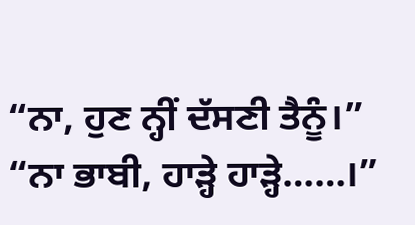“ਨਾ, ਹੁਣ ਨ੍ਹੀਂ ਦੱਸਣੀ ਤੈਨੂੰ।”
“ਨਾ ਭਾਬੀ, ਹਾੜ੍ਹੇ ਹਾੜ੍ਹੇ……।”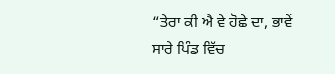“ਤੇਰਾ ਕੀ ਐ ਵੇ ਹੋਛੇ ਦਾ, ਭਾਵੇਂ ਸਾਰੇ ਪਿੰਡ ਵਿੱਚ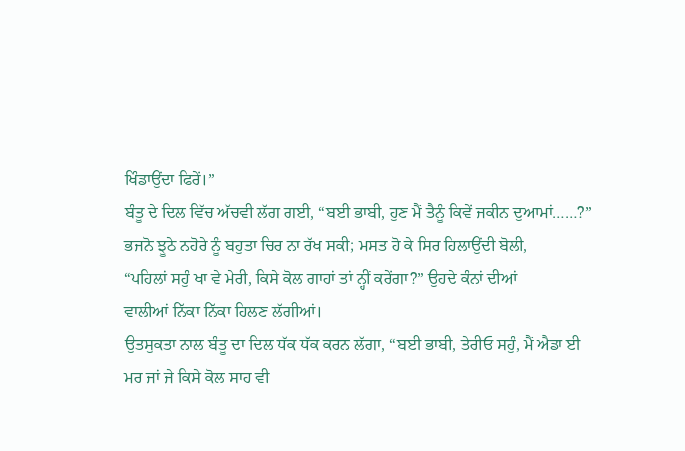ਖਿੰਡਾਉਂਦਾ ਫਿਰੇਂ।”
ਬੰਤੂ ਦੇ ਦਿਲ ਵਿੱਚ ਅੱਚਵੀ ਲੱਗ ਗਈ, “ਬਈ ਭਾਬੀ, ਹੁਣ ਮੈਂ ਤੈਨੂੰ ਕਿਵੇਂ ਜਕੀਨ ਦੁਆਮਾਂ……?”
ਭਜਨੋ ਝੂਠੇ ਨਹੋਰੇ ਨੂੰ ਬਹੁਤਾ ਚਿਰ ਨਾ ਰੱਖ ਸਕੀ; ਮਸਤ ਹੋ ਕੇ ਸਿਰ ਹਿਲਾਉਂਦੀ ਬੋਲੀ,
“ਪਹਿਲਾਂ ਸਹੁੰ ਖਾ ਵੇ ਮੇਰੀ, ਕਿਸੇ ਕੋਲ ਗਾਹਾਂ ਤਾਂ ਨ੍ਹੀਂ ਕਰੇਂਗਾ?” ਉਹਦੇ ਕੰਨਾਂ ਦੀਆਂ
ਵਾਲੀਆਂ ਨਿੱਕਾ ਨਿੱਕਾ ਹਿਲਣ ਲੱਗੀਆਂ।
ਉਤਸੁਕਤਾ ਨਾਲ ਬੰਤੂ ਦਾ ਦਿਲ ਧੱਕ ਧੱਕ ਕਰਨ ਲੱਗਾ, “ਬਈ ਭਾਬੀ, ਤੇਰੀਓ ਸਹੁੰ, ਮੈਂ ਐਡਾ ਈ
ਮਰ ਜਾਂ ਜੇ ਕਿਸੇ ਕੋਲ ਸਾਹ ਵੀ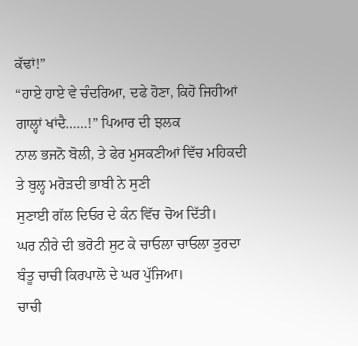ਕੱਢਾਂ!”
“ਹਾਏ ਹਾਏ ਵੇ ਚੰਦਰਿਆ, ਦਫੇ ਹੋਣਾ, ਕਿਹੋ ਜਿਹੀਆਂ ਗਾਲ੍ਹਾਂ ਖਾਂਦੈ……!” ਪਿਆਰ ਦੀ ਝਲਕ
ਨਾਲ ਭਜਨੋ ਬੋਲੀ, ਤੇ ਫੇਰ ਮੁਸਕਣੀਆਂ ਵਿੱਚ ਮਹਿਕਦੀ ਤੇ ਬੁਲ੍ਹ ਮਰੋੜਦੀ ਭਾਬੀ ਨੇ ਸੁਣੀ
ਸੁਣਾਈ ਗੱਲ ਦਿਓਰ ਦੇ ਕੰਨ ਵਿੱਚ ਚੋਅ ਦਿੱਤੀ।
ਘਰ ਨੀਰੇ ਦੀ ਭਰੋਟੀ ਸੁਟ ਕੇ ਚਾਓਲਾ ਚਾਓਲਾ ਤੁਰਦਾ ਬੰਤੂ ਚਾਚੀ ਕਿਰਪਾਲੋ ਦੇ ਘਰ ਪੁੱਜਿਆ।
ਚਾਚੀ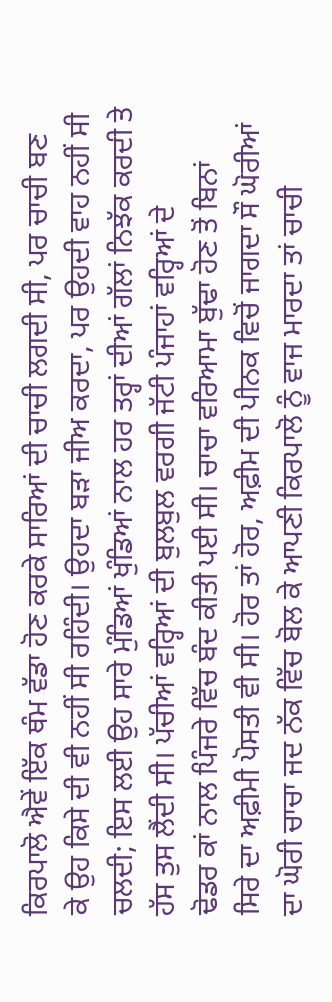ਕਿਰਪਾਲੋ ਐਵੇਂ ਇੱਕ ਥੰਮ ਵੱਡਾ ਹੋਣ ਕਰਕੇ ਸਾਰਿਆਂ ਦੀ ਚਾਚੀ ਲਗਦੀ ਸੀ, ਪਰ ਚਾਚੀ ਬਣ
ਕੇ ਉਹ ਕਿਸੇ ਦੀ ਵੀ ਨਹੀਂ ਸੀ ਰਹਿੰਦੀ। ਉਹਦਾ ਬੜਾ ਜੀਅ ਕਰਦਾ, ਪਰ ਉਹਦੀ ਵਾਹ ਨਹੀਂ ਸੀ
ਚਲਦੀ; ਇਸ ਲਈ ਉਹ ਸਾਰੇ ਮੁੰਡਿਆਂ ਖੁੰਡਿਆਂ ਨਾਲ ਹਰ ਤਰ੍ਹਾਂ ਦੀਆਂ ਗੱਲਾਂ ਨਿਝੱਕ ਕਰਦੀ ਤੇ
ਹੱਸ ਤੁਸ ਲੈਂਦੀ ਸੀ। ਪੱਚੀਆਂ ਵਰ੍ਹਿਆਂ ਦੀ ਬੁਲਬੁਲ ਵਰਗੀ ਜੱਟੀ ਪੰਜਾਹਾਂ ਵਰ੍ਹਿਆਂ ਦੇ
ਢੋਡਰ ਕਾਂ ਨਾਲ ਪਿੰਜਰੇ ਵਿੱਚ ਬੰਦ ਕੀਤੀ ਪਈ ਸੀ। ਚਾਚਾ ਵਰਿਆਮਾ ਬੁੱਢਾ ਹੋਣ ਤੋਂ ਬਿਨਾਂ
ਸਿਰੇ ਦਾ ਅਫ਼ੀਮੀ ਪੋਸਤੀ ਵੀ ਸੀ। ਹੋਰ ਤਾਂ ਹੋਰ, ਅਫ਼ੀਮ ਦੀ ਪੀਨਕ ਵਿਚੋਂ ਜਾਗਦਾ ਸੌ ਘੋਰੀਆਂ
ਦਾ ਘੋਰੀ ਚਾਚਾ ਜਦ ਨੱਕ ਵਿੱਚ ਬੋਲ ਕੇ ਆਪਣੀ ਕਿਰਪਾਲੋ ਨੂੰ ਵਾਜ ਮਾਰਦਾ ਤਾਂ ਚਾਚੀ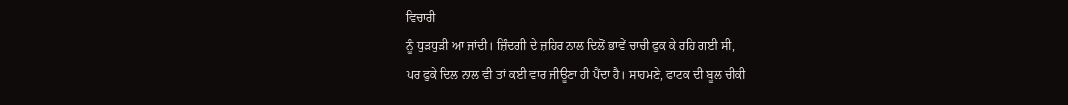ਵਿਚਾਰੀ
ਨੂੰ ਧੁੜਧੁੜੀ ਆ ਜਾਂਦੀ। ਜ਼ਿੰਦਗੀ ਦੇ ਜ਼ਹਿਰ ਨਾਲ ਦਿਲੋਂ ਭਾਵੇਂ ਚਾਚੀ ਫੁਕ ਕੇ ਰਹਿ ਗਈ ਸੀ,
ਪਰ ਫੁਕੇ ਦਿਲ ਨਾਲ ਵੀ ਤਾਂ ਕਈ ਵਾਰ ਜੀਊਣਾ ਹੀ ਪੈਂਦਾ ਹੈ। ਸਾਹਮਣੇ, ਫਾਟਕ ਦੀ ਬੂਲ ਚੀਕੀ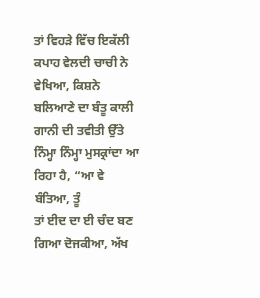ਤਾਂ ਵਿਹੜੇ ਵਿੱਚ ਇਕੱਲੀ ਕਪਾਹ ਵੇਲਦੀ ਚਾਚੀ ਨੇ ਵੇਖਿਆ, ਕਿਸ਼ਨੇ ਬਲਿਆਣੇ ਦਾ ਬੰਤੂ ਕਾਲੀ
ਗਾਨੀ ਦੀ ਤਵੀਤੀ ਉੱਤੇ ਨਿੰਮ੍ਹਾ ਨਿੰਮ੍ਹਾ ਮੁਸਕ੍ਰਾਂਦਾ ਆ ਰਿਹਾ ਹੈ, “ਆ ਵੇ ਬੰਤਿਆ, ਤੂੰ
ਤਾਂ ਈਦ ਦਾ ਈ ਚੰਦ ਬਣ ਗਿਆ ਦੋਜਕੀਆ, ਅੱਖ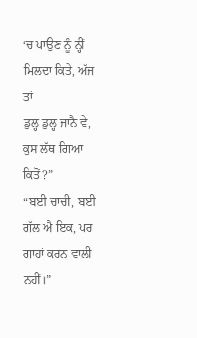‘ਚ ਪਾਉਣ ਨੂੰ ਨ੍ਹੀਂ ਮਿਲਦਾ ਕਿਤੇ, ਅੱਜ ਤਾਂ
ਡੁਲ੍ਹ ਡੁਲ੍ਹ ਜਾਨੈ ਵੇ, ਕੁਸ ਲੱਥ ਗਿਆ ਕਿਤੋਂ?”
“ਬਈ ਚਾਚੀ, ਬਈ ਗੱਲ ਐ ਇਕ, ਪਰ ਗਾਹਾਂ ਕਰਨ ਵਾਲੀ ਨਹੀਂ।”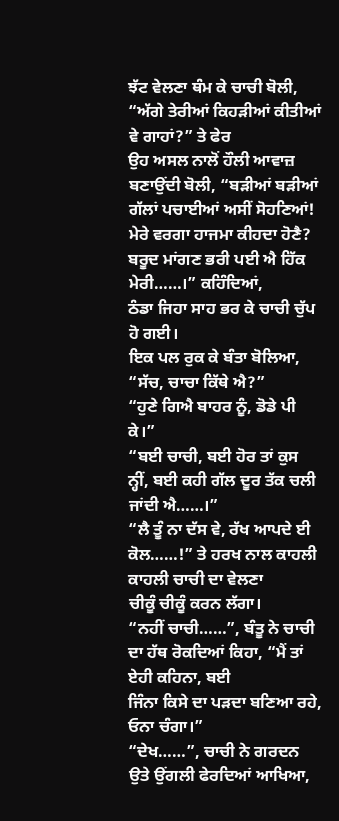ਝੱਟ ਵੇਲਣਾ ਥੰਮ ਕੇ ਚਾਚੀ ਬੋਲੀ, “ਅੱਗੇ ਤੇਰੀਆਂ ਕਿਹੜੀਆਂ ਕੀਤੀਆਂ ਵੇ ਗਾਹਾਂ?” ਤੇ ਫੇਰ
ਉਹ ਅਸਲ ਨਾਲੋਂ ਹੌਲੀ ਆਵਾਜ਼ ਬਣਾਉਂਦੀ ਬੋਲੀ, “ਬੜੀਆਂ ਬੜੀਆਂ ਗੱਲਾਂ ਪਚਾਈਆਂ ਅਸੀਂ ਸੋਹਣਿਆਂ!
ਮੇਰੇ ਵਰਗਾ ਹਾਜਮਾ ਕੀਹਦਾ ਹੋਣੈ? ਬਰੂਦ ਮਾਂਗਣ ਭਰੀ ਪਈ ਐ ਹਿੱਕ ਮੇਰੀ……।” ਕਹਿੰਦਿਆਂ,
ਠੰਡਾ ਜਿਹਾ ਸਾਹ ਭਰ ਕੇ ਚਾਚੀ ਚੁੱਪ ਹੋ ਗਈ।
ਇਕ ਪਲ ਰੁਕ ਕੇ ਬੰਤਾ ਬੋਲਿਆ, “ਸੱਚ, ਚਾਚਾ ਕਿੱਥੇ ਐ?”
“ਹੁਣੇ ਗਿਐ ਬਾਹਰ ਨੂੰ, ਡੋਡੇ ਪੀ ਕੇ।”
“ਬਈ ਚਾਚੀ, ਬਈ ਹੋਰ ਤਾਂ ਕੁਸ ਨ੍ਹੀਂ, ਬਈ ਕਹੀ ਗੱਲ ਦੂਰ ਤੱਕ ਚਲੀ ਜਾਂਦੀ ਐ……।”
“ਲੈ ਤੂੰ ਨਾ ਦੱਸ ਵੇ, ਰੱਖ ਆਪਦੇ ਈ ਕੋਲ……!” ਤੇ ਹਰਖ ਨਾਲ ਕਾਹਲੀ ਕਾਹਲੀ ਚਾਚੀ ਦਾ ਵੇਲਣਾ
ਚੀਕੂੰ ਚੀਕੂੰ ਕਰਨ ਲੱਗਾ।
“ਨਹੀਂ ਚਾਚੀ……”, ਬੰਤੂ ਨੇ ਚਾਚੀ ਦਾ ਹੱਥ ਰੋਕਦਿਆਂ ਕਿਹਾ, “ਮੈਂ ਤਾਂ ਏਹੀ ਕਹਿਨਾ, ਬਈ
ਜਿੰਨਾ ਕਿਸੇ ਦਾ ਪੜਦਾ ਬਣਿਆ ਰਹੇ, ਓਨਾ ਚੰਗਾ।”
“ਦੇਖ……”, ਚਾਚੀ ਨੇ ਗਰਦਨ ਉਤੇ ਉਂਗਲੀ ਫੇਰਦਿਆਂ ਆਖਿਆ,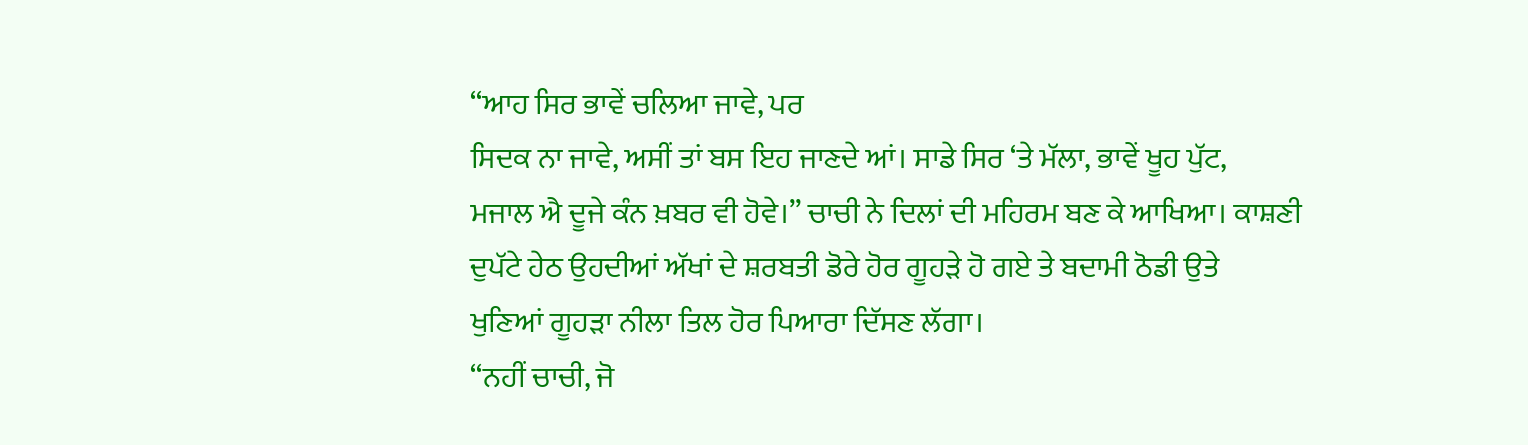“ਆਹ ਸਿਰ ਭਾਵੇਂ ਚਲਿਆ ਜਾਵੇ, ਪਰ
ਸਿਦਕ ਨਾ ਜਾਵੇ, ਅਸੀਂ ਤਾਂ ਬਸ ਇਹ ਜਾਣਦੇ ਆਂ। ਸਾਡੇ ਸਿਰ ‘ਤੇ ਮੱਲਾ, ਭਾਵੇਂ ਖੂਹ ਪੁੱਟ,
ਮਜਾਲ ਐ ਦੂਜੇ ਕੰਨ ਖ਼ਬਰ ਵੀ ਹੋਵੇ।” ਚਾਚੀ ਨੇ ਦਿਲਾਂ ਦੀ ਮਹਿਰਮ ਬਣ ਕੇ ਆਖਿਆ। ਕਾਸ਼ਣੀ
ਦੁਪੱਟੇ ਹੇਠ ਉਹਦੀਆਂ ਅੱਖਾਂ ਦੇ ਸ਼ਰਬਤੀ ਡੋਰੇ ਹੋਰ ਗੂਹੜੇ ਹੋ ਗਏ ਤੇ ਬਦਾਮੀ ਠੋਡੀ ਉਤੇ
ਖੁਣਿਆਂ ਗੂਹੜਾ ਨੀਲਾ ਤਿਲ ਹੋਰ ਪਿਆਰਾ ਦਿੱਸਣ ਲੱਗਾ।
“ਨਹੀਂ ਚਾਚੀ, ਜੋ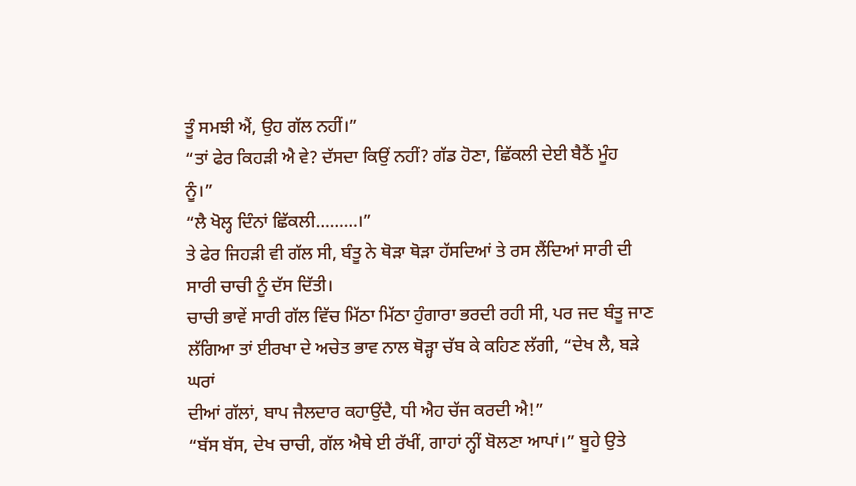ਤੂੰ ਸਮਝੀ ਐਂ, ਉਹ ਗੱਲ ਨਹੀਂ।”
“ਤਾਂ ਫੇਰ ਕਿਹੜੀ ਐ ਵੇ? ਦੱਸਦਾ ਕਿਉਂ ਨਹੀਂ? ਗੱਡ ਹੋਣਾ, ਛਿੱਕਲੀ ਦੇਈ ਬੈਠੈਂ ਮੂੰਹ
ਨੂੰ।”
“ਲੈ ਖੋਲ੍ਹ ਦਿੰਨਾਂ ਛਿੱਕਲੀ………।”
ਤੇ ਫੇਰ ਜਿਹੜੀ ਵੀ ਗੱਲ ਸੀ, ਬੰਤੂ ਨੇ ਥੋੜਾ ਥੋੜਾ ਹੱਸਦਿਆਂ ਤੇ ਰਸ ਲੈਂਦਿਆਂ ਸਾਰੀ ਦੀ
ਸਾਰੀ ਚਾਚੀ ਨੂੰ ਦੱਸ ਦਿੱਤੀ।
ਚਾਚੀ ਭਾਵੇਂ ਸਾਰੀ ਗੱਲ ਵਿੱਚ ਮਿੱਠਾ ਮਿੱਠਾ ਹੁੰਗਾਰਾ ਭਰਦੀ ਰਹੀ ਸੀ, ਪਰ ਜਦ ਬੰਤੂ ਜਾਣ
ਲੱਗਿਆ ਤਾਂ ਈਰਖਾ ਦੇ ਅਚੇਤ ਭਾਵ ਨਾਲ ਥੋੜ੍ਹਾ ਚੱਬ ਕੇ ਕਹਿਣ ਲੱਗੀ, “ਦੇਖ ਲੈ, ਬੜੇ ਘਰਾਂ
ਦੀਆਂ ਗੱਲਾਂ, ਬਾਪ ਜੈਲਦਾਰ ਕਹਾਉਂਦੈ, ਧੀ ਐਹ ਚੱਜ ਕਰਦੀ ਐ!”
“ਬੱਸ ਬੱਸ, ਦੇਖ ਚਾਚੀ, ਗੱਲ ਐਥੇ ਈ ਰੱਖੀਂ, ਗਾਹਾਂ ਨ੍ਹੀਂ ਬੋਲਣਾ ਆਪਾਂ।” ਬੂਹੇ ਉਤੇ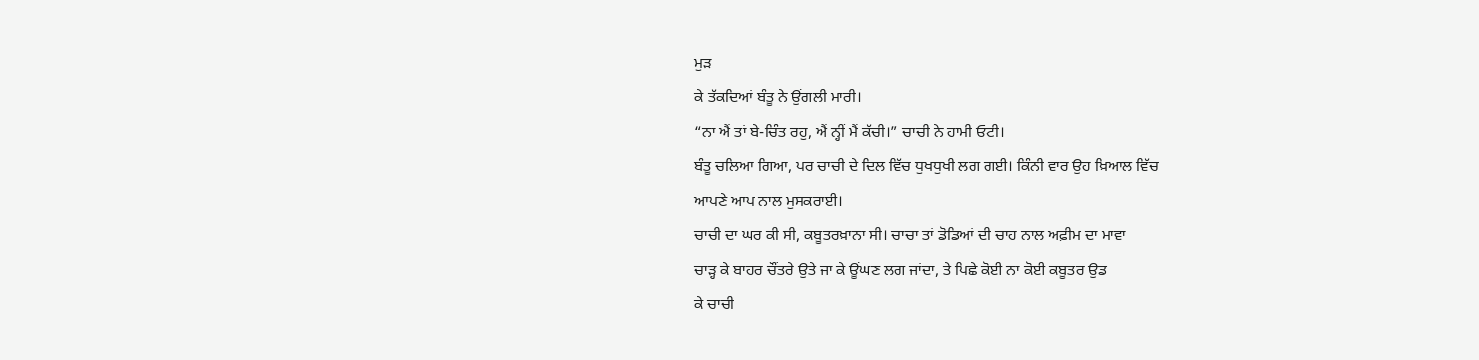ਮੁੜ
ਕੇ ਤੱਕਦਿਆਂ ਬੰਤੂ ਨੇ ਉਂਗਲੀ ਮਾਰੀ।
“ਨਾ ਐਂ ਤਾਂ ਬੇ-ਚਿੰਤ ਰਹੁ, ਐਂ ਨ੍ਹੀਂ ਮੈਂ ਕੱਚੀ।” ਚਾਚੀ ਨੇ ਹਾਮੀ ਓਟੀ।
ਬੰਤੂ ਚਲਿਆ ਗਿਆ, ਪਰ ਚਾਚੀ ਦੇ ਦਿਲ ਵਿੱਚ ਧੁਖਧੁਖੀ ਲਗ ਗਈ। ਕਿੰਨੀ ਵਾਰ ਉਹ ਖ਼ਿਆਲ ਵਿੱਚ
ਆਪਣੇ ਆਪ ਨਾਲ ਮੁਸਕਰਾਈ।
ਚਾਚੀ ਦਾ ਘਰ ਕੀ ਸੀ, ਕਬੂਤਰਖ਼ਾਨਾ ਸੀ। ਚਾਚਾ ਤਾਂ ਡੋਡਿਆਂ ਦੀ ਚਾਹ ਨਾਲ ਅਫ਼ੀਮ ਦਾ ਮਾਵਾ
ਚਾੜ੍ਹ ਕੇ ਬਾਹਰ ਚੌਂਤਰੇ ਉਤੇ ਜਾ ਕੇ ਊਂਘਣ ਲਗ ਜਾਂਦਾ, ਤੇ ਪਿਛੇ ਕੋਈ ਨਾ ਕੋਈ ਕਬੂਤਰ ਉਡ
ਕੇ ਚਾਚੀ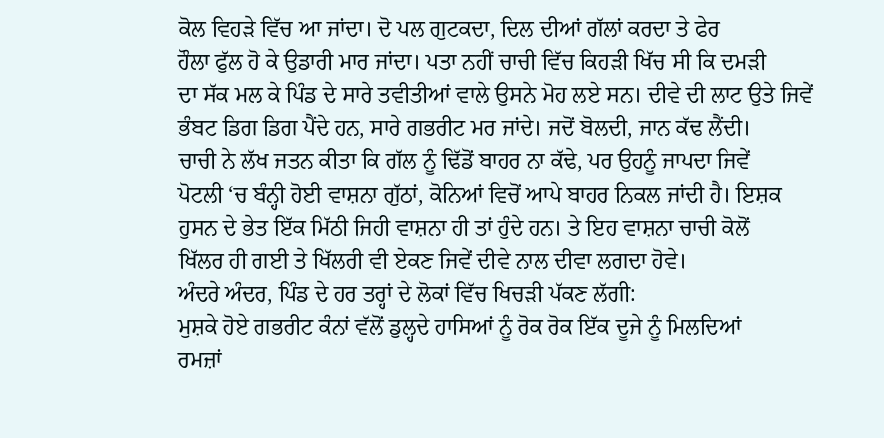ਕੋਲ ਵਿਹੜੇ ਵਿੱਚ ਆ ਜਾਂਦਾ। ਦੋ ਪਲ ਗੁਟਕਦਾ, ਦਿਲ ਦੀਆਂ ਗੱਲਾਂ ਕਰਦਾ ਤੇ ਫੇਰ
ਹੌਲਾ ਫੁੱਲ ਹੋ ਕੇ ਉਡਾਰੀ ਮਾਰ ਜਾਂਦਾ। ਪਤਾ ਨਹੀਂ ਚਾਚੀ ਵਿੱਚ ਕਿਹੜੀ ਖਿੱਚ ਸੀ ਕਿ ਦਮੜੀ
ਦਾ ਸੱਕ ਮਲ ਕੇ ਪਿੰਡ ਦੇ ਸਾਰੇ ਤਵੀਤੀਆਂ ਵਾਲੇ ਉਸਨੇ ਮੋਹ ਲਏ ਸਨ। ਦੀਵੇ ਦੀ ਲਾਟ ਉਤੇ ਜਿਵੇਂ
ਭੰਬਟ ਡਿਗ ਡਿਗ ਪੈਂਦੇ ਹਨ, ਸਾਰੇ ਗਭਰੀਟ ਮਰ ਜਾਂਦੇ। ਜਦੋਂ ਬੋਲਦੀ, ਜਾਨ ਕੱਢ ਲੈਂਦੀ।
ਚਾਚੀ ਨੇ ਲੱਖ ਜਤਨ ਕੀਤਾ ਕਿ ਗੱਲ ਨੂੰ ਢਿੱਡੋਂ ਬਾਹਰ ਨਾ ਕੱਢੇ, ਪਰ ਉਹਨੂੰ ਜਾਪਦਾ ਜਿਵੇਂ
ਪੋਟਲੀ ‘ਚ ਬੰਨ੍ਹੀ ਹੋਈ ਵਾਸ਼ਨਾ ਗੁੱਠਾਂ, ਕੋਨਿਆਂ ਵਿਚੋਂ ਆਪੇ ਬਾਹਰ ਨਿਕਲ ਜਾਂਦੀ ਹੈ। ਇਸ਼ਕ
ਹੁਸਨ ਦੇ ਭੇਤ ਇੱਕ ਮਿੱਠੀ ਜਿਹੀ ਵਾਸ਼ਨਾ ਹੀ ਤਾਂ ਹੁੰਦੇ ਹਨ। ਤੇ ਇਹ ਵਾਸ਼ਨਾ ਚਾਚੀ ਕੋਲੋਂ
ਖਿੱਲਰ ਹੀ ਗਈ ਤੇ ਖਿੱਲਰੀ ਵੀ ਏਕਣ ਜਿਵੇਂ ਦੀਵੇ ਨਾਲ ਦੀਵਾ ਲਗਦਾ ਹੋਵੇ।
ਅੰਦਰੇ ਅੰਦਰ, ਪਿੰਡ ਦੇ ਹਰ ਤਰ੍ਹਾਂ ਦੇ ਲੋਕਾਂ ਵਿੱਚ ਖਿਚੜੀ ਪੱਕਣ ਲੱਗੀ:
ਮੁਸ਼ਕੇ ਹੋਏ ਗਭਰੀਟ ਕੰਨਾਂ ਵੱਲੋਂ ਡੁਲ੍ਹਦੇ ਹਾਸਿਆਂ ਨੂੰ ਰੋਕ ਰੋਕ ਇੱਕ ਦੂਜੇ ਨੂੰ ਮਿਲਦਿਆਂ
ਰਮਜ਼ਾਂ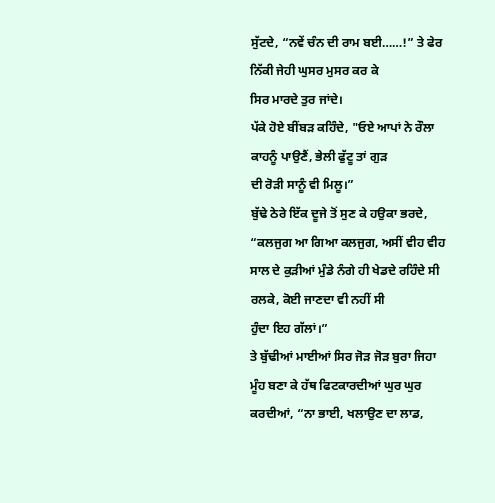ਸੁੱਟਦੇ, “ਨਵੇਂ ਚੰਨ ਦੀ ਰਾਮ ਬਈ……!” ਤੇ ਫੇਰ ਨਿੱਕੀ ਜੇਹੀ ਘੁਸਰ ਮੁਸਰ ਕਰ ਕੇ
ਸਿਰ ਮਾਰਦੇ ਤੁਰ ਜਾਂਦੇ।
ਪੱਕੇ ਹੋਏ ਬੀਂਬੜ ਕਹਿੰਦੇ, "ਓਏ ਆਪਾਂ ਨੇ ਰੌਲਾ ਕਾਹਨੂੰ ਪਾਉਣੈਂ, ਭੇਲੀ ਫੁੱਟੂ ਤਾਂ ਗੁੜ
ਦੀ ਰੋੜੀ ਸਾਨੂੰ ਵੀ ਮਿਲੂ।”
ਬੁੱਢੇ ਠੇਰੇ ਇੱਕ ਦੂਜੇ ਤੋਂ ਸੁਣ ਕੇ ਹਉਕਾ ਭਰਦੇ, “ਕਲਜੁਗ ਆ ਗਿਆ ਕਲਜੁਗ, ਅਸੀਂ ਵੀਹ ਵੀਹ
ਸਾਲ ਦੇ ਕੁੜੀਆਂ ਮੁੰਡੇ ਨੰਗੇ ਹੀ ਖੇਡਦੇ ਰਹਿੰਦੇ ਸੀ ਰਲਕੇ, ਕੋਈ ਜਾਣਦਾ ਵੀ ਨਹੀਂ ਸੀ
ਹੁੰਦਾ ਇਹ ਗੱਲਾਂ।”
ਤੇ ਬੁੱਢੀਆਂ ਮਾਈਆਂ ਸਿਰ ਜੋੜ ਜੋੜ ਬੁਰਾ ਜਿਹਾ ਮੂੰਹ ਬਣਾ ਕੇ ਹੱਥ ਫਿਟਕਾਰਦੀਆਂ ਘੁਰ ਘੁਰ
ਕਰਦੀਆਂ, “ਨਾ ਭਾਈ, ਖਲਾਉਣ ਦਾ ਲਾਡ,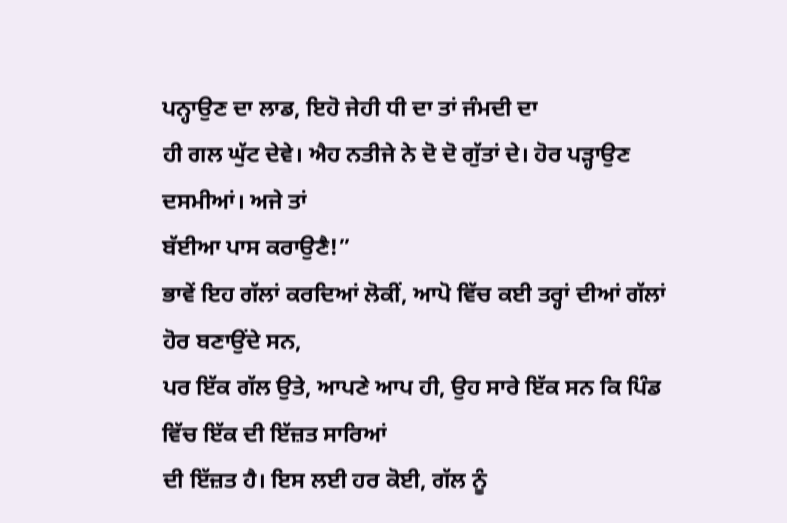ਪਨ੍ਹਾਉਣ ਦਾ ਲਾਡ, ਇਹੋ ਜੇਹੀ ਧੀ ਦਾ ਤਾਂ ਜੰਮਦੀ ਦਾ
ਹੀ ਗਲ ਘੁੱਟ ਦੇਵੇ। ਐਹ ਨਤੀਜੇ ਨੇ ਦੋ ਦੋ ਗੁੱਤਾਂ ਦੇ। ਹੋਰ ਪੜ੍ਹਾਉਣ ਦਸਮੀਆਂ। ਅਜੇ ਤਾਂ
ਬੱਈਆ ਪਾਸ ਕਰਾਉਣੈ!”
ਭਾਵੇਂ ਇਹ ਗੱਲਾਂ ਕਰਦਿਆਂ ਲੋਕੀਂ, ਆਪੋ ਵਿੱਚ ਕਈ ਤਰ੍ਹਾਂ ਦੀਆਂ ਗੱਲਾਂ ਹੋਰ ਬਣਾਉਂਦੇ ਸਨ,
ਪਰ ਇੱਕ ਗੱਲ ਉਤੇ, ਆਪਣੇ ਆਪ ਹੀ, ਉਹ ਸਾਰੇ ਇੱਕ ਸਨ ਕਿ ਪਿੰਡ ਵਿੱਚ ਇੱਕ ਦੀ ਇੱਜ਼ਤ ਸਾਰਿਆਂ
ਦੀ ਇੱਜ਼ਤ ਹੈ। ਇਸ ਲਈ ਹਰ ਕੋਈ, ਗੱਲ ਨੂੰ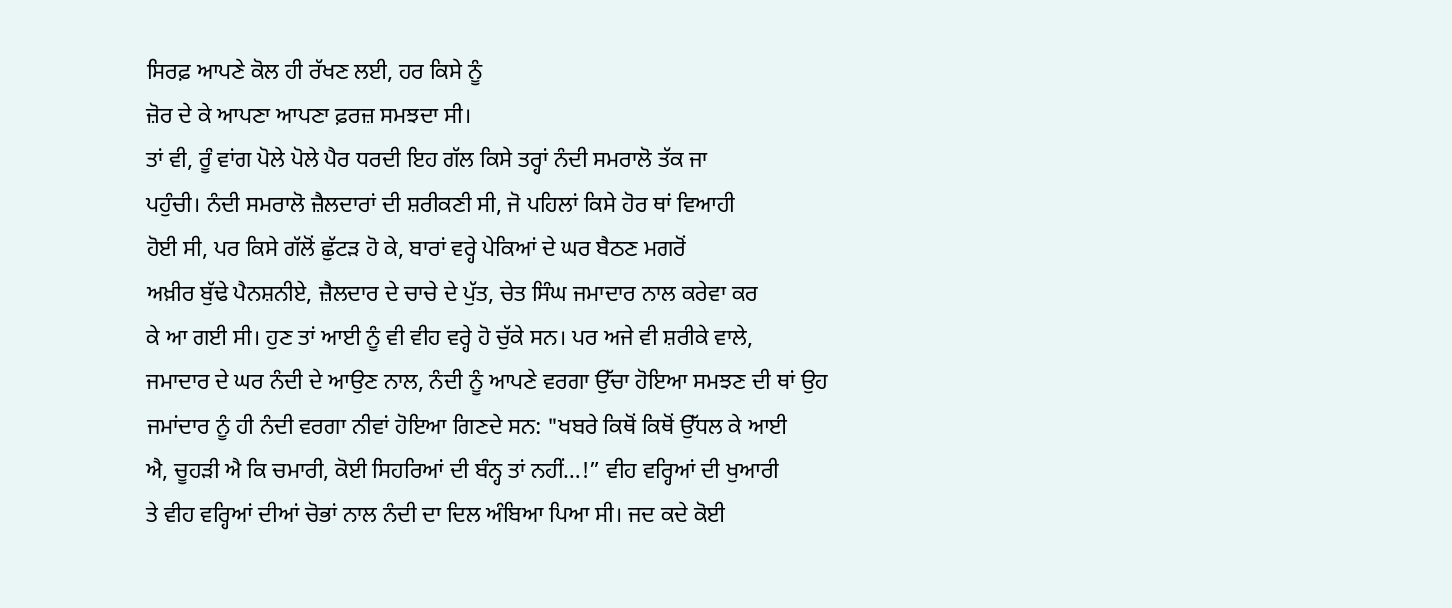ਸਿਰਫ਼ ਆਪਣੇ ਕੋਲ ਹੀ ਰੱਖਣ ਲਈ, ਹਰ ਕਿਸੇ ਨੂੰ
ਜ਼ੋਰ ਦੇ ਕੇ ਆਪਣਾ ਆਪਣਾ ਫ਼ਰਜ਼ ਸਮਝਦਾ ਸੀ।
ਤਾਂ ਵੀ, ਰੂੰ ਵਾਂਗ ਪੋਲੇ ਪੋਲੇ ਪੈਰ ਧਰਦੀ ਇਹ ਗੱਲ ਕਿਸੇ ਤਰ੍ਹਾਂ ਨੰਦੀ ਸਮਰਾਲੋ ਤੱਕ ਜਾ
ਪਹੁੰਚੀ। ਨੰਦੀ ਸਮਰਾਲੋ ਜ਼ੈਲਦਾਰਾਂ ਦੀ ਸ਼ਰੀਕਣੀ ਸੀ, ਜੋ ਪਹਿਲਾਂ ਕਿਸੇ ਹੋਰ ਥਾਂ ਵਿਆਹੀ
ਹੋਈ ਸੀ, ਪਰ ਕਿਸੇ ਗੱਲੋਂ ਛੁੱਟੜ ਹੋ ਕੇ, ਬਾਰਾਂ ਵਰ੍ਹੇ ਪੇਕਿਆਂ ਦੇ ਘਰ ਬੈਠਣ ਮਗਰੋਂ
ਅਖ਼ੀਰ ਬੁੱਢੇ ਪੈਨਸ਼ਨੀਏ, ਜ਼ੈਲਦਾਰ ਦੇ ਚਾਚੇ ਦੇ ਪੁੱਤ, ਚੇਤ ਸਿੰਘ ਜਮਾਦਾਰ ਨਾਲ ਕਰੇਵਾ ਕਰ
ਕੇ ਆ ਗਈ ਸੀ। ਹੁਣ ਤਾਂ ਆਈ ਨੂੰ ਵੀ ਵੀਹ ਵਰ੍ਹੇ ਹੋ ਚੁੱਕੇ ਸਨ। ਪਰ ਅਜੇ ਵੀ ਸ਼ਰੀਕੇ ਵਾਲੇ,
ਜਮਾਦਾਰ ਦੇ ਘਰ ਨੰਦੀ ਦੇ ਆਉਣ ਨਾਲ, ਨੰਦੀ ਨੂੰ ਆਪਣੇ ਵਰਗਾ ਉੱਚਾ ਹੋਇਆ ਸਮਝਣ ਦੀ ਥਾਂ ਉਹ
ਜਮਾਂਦਾਰ ਨੂੰ ਹੀ ਨੰਦੀ ਵਰਗਾ ਨੀਵਾਂ ਹੋਇਆ ਗਿਣਦੇ ਸਨ: "ਖਬਰੇ ਕਿਥੋਂ ਕਿਥੋਂ ਉੱਧਲ ਕੇ ਆਈ
ਐ, ਚੂਹੜੀ ਐ ਕਿ ਚਮਾਰੀ, ਕੋਈ ਸਿਹਰਿਆਂ ਦੀ ਬੰਨ੍ਹ ਤਾਂ ਨਹੀਂ…!” ਵੀਹ ਵਰ੍ਹਿਆਂ ਦੀ ਖੁਆਰੀ
ਤੇ ਵੀਹ ਵਰ੍ਹਿਆਂ ਦੀਆਂ ਚੋਭਾਂ ਨਾਲ ਨੰਦੀ ਦਾ ਦਿਲ ਅੰਬਿਆ ਪਿਆ ਸੀ। ਜਦ ਕਦੇ ਕੋਈ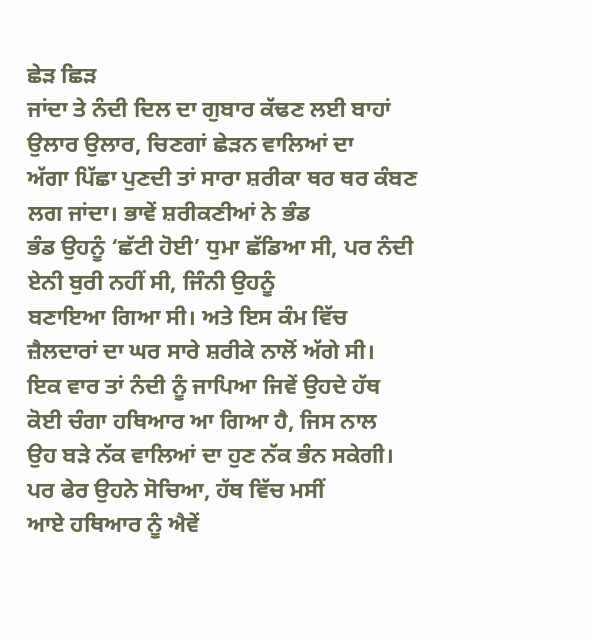ਛੇੜ ਛਿੜ
ਜਾਂਦਾ ਤੇ ਨੰਦੀ ਦਿਲ ਦਾ ਗੁਬਾਰ ਕੱਢਣ ਲਈ ਬਾਹਾਂ ਉਲਾਰ ਉਲਾਰ, ਚਿਣਗਾਂ ਛੇੜਨ ਵਾਲਿਆਂ ਦਾ
ਅੱਗਾ ਪਿੱਛਾ ਪੁਣਦੀ ਤਾਂ ਸਾਰਾ ਸ਼ਰੀਕਾ ਥਰ ਥਰ ਕੰਬਣ ਲਗ ਜਾਂਦਾ। ਭਾਵੇਂ ਸ਼ਰੀਕਣੀਆਂ ਨੇ ਭੰਡ
ਭੰਡ ਉਹਨੂੰ ‘ਛੱਟੀ ਹੋਈ’ ਧੁਮਾ ਛੱਡਿਆ ਸੀ, ਪਰ ਨੰਦੀ ਏਨੀ ਬੁਰੀ ਨਹੀਂ ਸੀ, ਜਿੰਨੀ ਉਹਨੂੰ
ਬਣਾਇਆ ਗਿਆ ਸੀ। ਅਤੇ ਇਸ ਕੰਮ ਵਿੱਚ ਜ਼ੈਲਦਾਰਾਂ ਦਾ ਘਰ ਸਾਰੇ ਸ਼ਰੀਕੇ ਨਾਲੋਂ ਅੱਗੇ ਸੀ।
ਇਕ ਵਾਰ ਤਾਂ ਨੰਦੀ ਨੂੰ ਜਾਪਿਆ ਜਿਵੇਂ ਉਹਦੇ ਹੱਥ ਕੋਈ ਚੰਗਾ ਹਥਿਆਰ ਆ ਗਿਆ ਹੈ, ਜਿਸ ਨਾਲ
ਉਹ ਬੜੇ ਨੱਕ ਵਾਲਿਆਂ ਦਾ ਹੁਣ ਨੱਕ ਭੰਨ ਸਕੇਗੀ। ਪਰ ਫੇਰ ਉਹਨੇ ਸੋਚਿਆ, ਹੱਥ ਵਿੱਚ ਮਸੀਂ
ਆਏ ਹਥਿਆਰ ਨੂੰ ਐਵੇਂ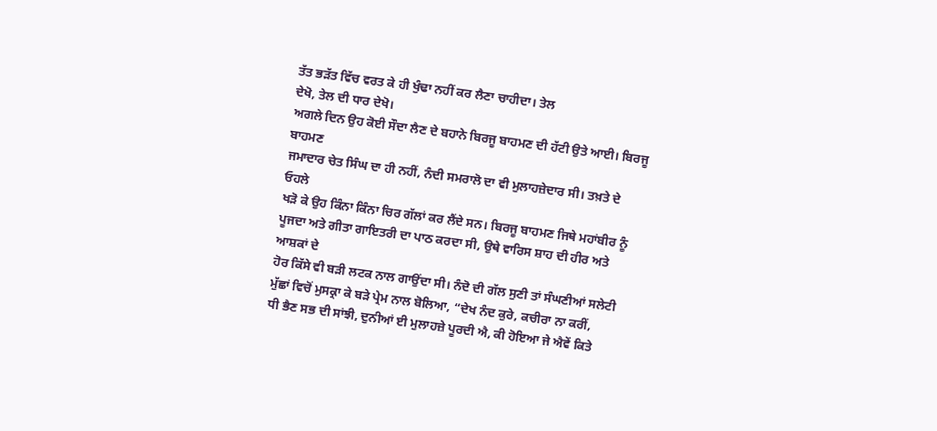ਤੱਤ ਭੜੱਤ ਵਿੱਚ ਵਰਤ ਕੇ ਹੀ ਖੁੰਢਾ ਨਹੀਂ ਕਰ ਲੈਣਾ ਚਾਹੀਦਾ। ਤੇਲ
ਦੇਖੋ, ਤੇਲ ਦੀ ਧਾਰ ਦੇਖੋ।
ਅਗਲੇ ਦਿਨ ਉਹ ਕੋਈ ਸੌਦਾ ਲੈਣ ਦੇ ਬਹਾਨੇ ਬਿਰਜੂ ਬਾਹਮਣ ਦੀ ਹੱਟੀ ਉਤੇ ਆਈ। ਬਿਰਜੂ ਬਾਹਮਣ
ਜਮਾਦਾਰ ਚੇਤ ਸਿੰਘ ਦਾ ਹੀ ਨਹੀਂ, ਨੰਦੀ ਸਮਰਾਲੋ ਦਾ ਵੀ ਮੁਲਾਹਜ਼ੇਦਾਰ ਸੀ। ਤਖ਼ਤੇ ਦੇ ਓਹਲੇ
ਖੜੋ ਕੇ ਉਹ ਕਿੰਨਾ ਕਿੰਨਾ ਚਿਰ ਗੱਲਾਂ ਕਰ ਲੈਂਦੇ ਸਨ। ਬਿਰਜੂ ਬਾਹਮਣ ਜਿਥੇ ਮਹਾਂਬੀਰ ਨੂੰ
ਪੂਜਦਾ ਅਤੇ ਗੀਤਾ ਗਾਇਤਰੀ ਦਾ ਪਾਠ ਕਰਦਾ ਸੀ, ਉਥੇ ਵਾਰਿਸ ਸ਼ਾਹ ਦੀ ਹੀਰ ਅਤੇ ਆਸ਼ਕਾਂ ਦੇ
ਹੋਰ ਕਿੱਸੇ ਵੀ ਬੜੀ ਲਟਕ ਨਾਲ ਗਾਉਂਦਾ ਸੀ। ਨੰਦੋ ਦੀ ਗੱਲ ਸੁਣੀ ਤਾਂ ਸੰਘਣੀਆਂ ਸਲੇਟੀ
ਮੁੱਛਾਂ ਵਿਚੋਂ ਮੁਸਕ੍ਰਾ ਕੇ ਬੜੇ ਪ੍ਰੇਮ ਨਾਲ ਬੋਲਿਆ, “ਦੇਖ ਨੰਦ ਕੁਰੇ, ਕਚੀਰਾ ਨਾ ਕਰੀਂ,
ਧੀ ਭੈਣ ਸਭ ਦੀ ਸਾਂਝੀ, ਦੁਨੀਆਂ ਈ ਮੁਲਾਹਜ਼ੇ ਪੂਰਦੀ ਐ, ਕੀ ਹੋਇਆ ਜੇ ਐਵੇਂ ਕਿਤੇ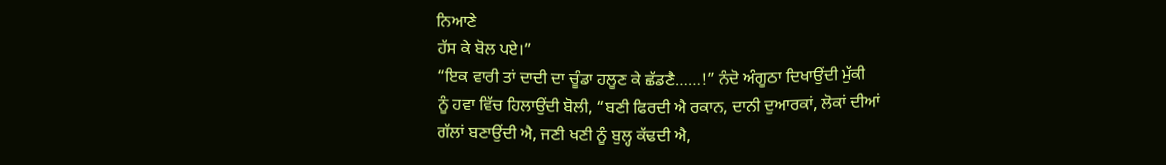ਨਿਆਣੇ
ਹੱਸ ਕੇ ਬੋਲ ਪਏ।”
“ਇਕ ਵਾਰੀ ਤਾਂ ਦਾਦੀ ਦਾ ਚੂੰਡਾ ਹਲੂਣ ਕੇ ਛੱਡਣੈ……!” ਨੰਦੋ ਅੰਗੂਠਾ ਦਿਖਾਉਂਦੀ ਮੁੱਕੀ
ਨੂੰ ਹਵਾ ਵਿੱਚ ਹਿਲਾਉਂਦੀ ਬੋਲੀ, “ਬਣੀ ਫਿਰਦੀ ਐ ਰਕਾਨ, ਦਾਨੀ ਦੁਆਰਕਾਂ, ਲੋਕਾਂ ਦੀਆਂ
ਗੱਲਾਂ ਬਣਾਉਂਦੀ ਐ, ਜਣੀ ਖਣੀ ਨੂੰ ਬੁਲ੍ਹ ਕੱਢਦੀ ਐ,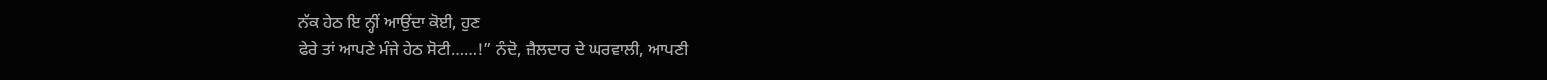ਨੱਕ ਹੇਠ ਇ ਨ੍ਹੀਂ ਆਉਂਦਾ ਕੋਈ, ਹੁਣ
ਫੇਰੇ ਤਾਂ ਆਪਣੇ ਮੰਜੇ ਹੇਠ ਸੋਟੀ……!” ਨੰਦੋ, ਜ਼ੈਲਦਾਰ ਦੇ ਘਰਵਾਲੀ, ਆਪਣੀ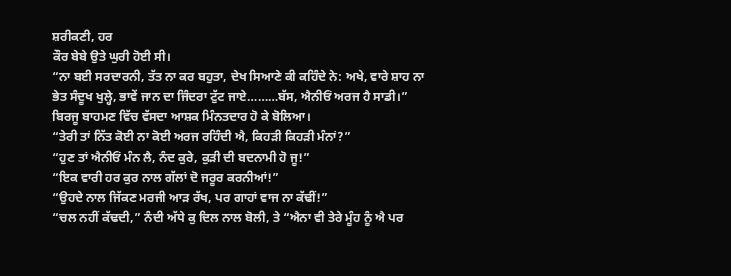ਸ਼ਰੀਕਣੀ, ਹਰ
ਕੌਰ ਬੇਬੇ ਉਤੇ ਘੁਰੀ ਹੋਈ ਸੀ।
“ਨਾ ਬਈ ਸਰਦਾਰਨੀ, ਤੱਤ ਨਾ ਕਰ ਬਹੁਤਾ, ਦੇਖ ਸਿਆਣੇ ਕੀ ਕਹਿੰਦੇ ਨੇ: ਅਖੇ, ਵਾਰੇ ਸ਼ਾਹ ਨਾ
ਭੇਤ ਸੰਦੂਖ ਖੁਲ੍ਹੇ, ਭਾਵੇਂ ਜਾਨ ਦਾ ਜਿੰਦਰਾ ਟੁੱਟ ਜਾਏ………ਬੱਸ, ਐਨੀਓਂ ਅਰਜ ਹੈ ਸਾਡੀ।”
ਬਿਰਜੂ ਬਾਹਮਣ ਵਿੱਚ ਵੱਸਦਾ ਆਸ਼ਕ ਮਿੰਨਤਦਾਰ ਹੋ ਕੇ ਬੋਲਿਆ।
“ਤੇਰੀ ਤਾਂ ਨਿੱਤ ਕੋਈ ਨਾ ਕੋਈ ਅਰਜ ਰਹਿੰਦੀ ਐ, ਕਿਹੜੀ ਕਿਹੜੀ ਮੰਨਾਂ?”
“ਹੁਣ ਤਾਂ ਐਨੀਓਂ ਮੰਨ ਲੈ, ਨੰਦ ਕੁਰੇ, ਕੁੜੀ ਦੀ ਬਦਨਾਮੀ ਹੋ ਜੂ!”
“ਇਕ ਵਾਰੀ ਹਰ ਕੁਰ ਨਾਲ ਗੱਲਾਂ ਦੋ ਜਰੂਰ ਕਰਨੀਆਂ!”
“ਉਹਦੇ ਨਾਲ ਜਿੱਕਣ ਮਰਜੀ ਆੜ ਰੱਖ, ਪਰ ਗਾਹਾਂ ਵਾਜ ਨਾ ਕੱਢੀਂ!”
“ਚਲ ਨਹੀਂ ਕੱਢਦੀ,” ਨੰਦੀ ਅੱਧੇ ਕੁ ਦਿਲ ਨਾਲ ਬੋਲੀ, ਤੇ “ਐਨਾ ਵੀ ਤੇਰੇ ਮੂੰਹ ਨੂੰ ਐ ਪਰ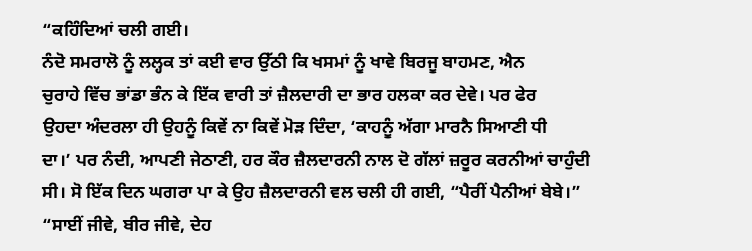“ਕਹਿੰਦਿਆਂ ਚਲੀ ਗਈ।
ਨੰਦੋ ਸਮਰਾਲੋ ਨੂੰ ਲਲ੍ਹਕ ਤਾਂ ਕਈ ਵਾਰ ਉੱਠੀ ਕਿ ਖਸਮਾਂ ਨੂੰ ਖਾਵੇ ਬਿਰਜੂ ਬਾਹਮਣ, ਐਨ
ਚੁਰਾਹੇ ਵਿੱਚ ਭਾਂਡਾ ਭੰਨ ਕੇ ਇੱਕ ਵਾਰੀ ਤਾਂ ਜ਼ੈਲਦਾਰੀ ਦਾ ਭਾਰ ਹਲਕਾ ਕਰ ਦੇਵੇ। ਪਰ ਫੇਰ
ਉਹਦਾ ਅੰਦਰਲਾ ਹੀ ਉਹਨੂੰ ਕਿਵੇਂ ਨਾ ਕਿਵੇਂ ਮੋੜ ਦਿੰਦਾ, ‘ਕਾਹਨੂੰ ਅੱਗਾ ਮਾਰਨੈ ਸਿਆਣੀ ਧੀ
ਦਾ।’ ਪਰ ਨੰਦੀ, ਆਪਣੀ ਜੇਠਾਣੀ, ਹਰ ਕੌਰ ਜ਼ੈਲਦਾਰਨੀ ਨਾਲ ਦੋ ਗੱਲਾਂ ਜ਼ਰੂਰ ਕਰਨੀਆਂ ਚਾਹੁੰਦੀ
ਸੀ। ਸੋ ਇੱਕ ਦਿਨ ਘਗਰਾ ਪਾ ਕੇ ਉਹ ਜ਼ੈਲਦਾਰਨੀ ਵਲ ਚਲੀ ਹੀ ਗਈ, “ਪੈਰੀਂ ਪੈਨੀਆਂ ਬੇਬੇ।”
“ਸਾਈਂ ਜੀਵੇ, ਬੀਰ ਜੀਵੇ, ਦੇਹ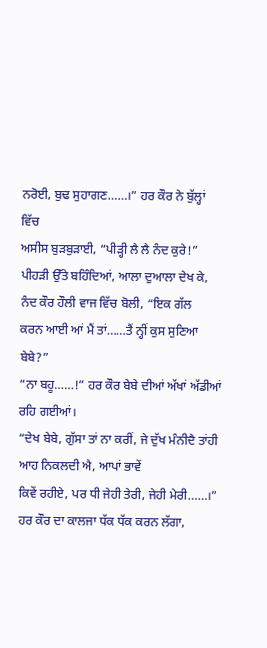ਨਰੋਈ, ਬੁਢ ਸੁਹਾਗਣ……।” ਹਰ ਕੌਰ ਨੇ ਬੁੱਲ੍ਹਾਂ ਵਿੱਚ
ਅਸੀਸ ਬੁੜਬੁੜਾਈ, “ਪੀੜ੍ਹੀ ਲੈ ਲੈ ਨੰਦ ਕੁਰੇ!”
ਪੀਹੜੀ ਉੱਤੇ ਬਹਿੰਦਿਆਂ, ਆਲਾ ਦੁਆਲਾ ਦੇਖ ਕੇ, ਨੰਦ ਕੌਰ ਹੌਲੀ ਵਾਜ ਵਿੱਚ ਬੋਲੀ, “ਇਕ ਗੱਲ
ਕਰਨ ਆਈ ਆਂ ਮੈਂ ਤਾਂ……ਤੈਂ ਨ੍ਹੀਂ ਕੁਸ ਸੁਣਿਆ ਬੇਬੇ?”
“ਨਾ ਬਹੂ……!” ਹਰ ਕੌਰ ਬੇਬੇ ਦੀਆਂ ਅੱਖਾਂ ਅੱਡੀਆਂ ਰਹਿ ਗਈਆਂ।
“ਦੇਖ ਬੇਬੇ, ਗੁੱਸਾ ਤਾਂ ਨਾ ਕਰੀਂ, ਜੇ ਦੁੱਖ ਮੰਨੀਦੈ ਤਾਂਹੀ ਆਹ ਨਿਕਲਦੀ ਐ, ਆਪਾਂ ਭਾਵੇਂ
ਕਿਵੇਂ ਰਹੀਏ, ਪਰ ਧੀ ਜੇਹੀ ਤੇਰੀ, ਜੇਹੀ ਮੇਰੀ……।”
ਹਰ ਕੌਰ ਦਾ ਕਾਲਜਾ ਧੱਕ ਧੱਕ ਕਰਨ ਲੱਗਾ,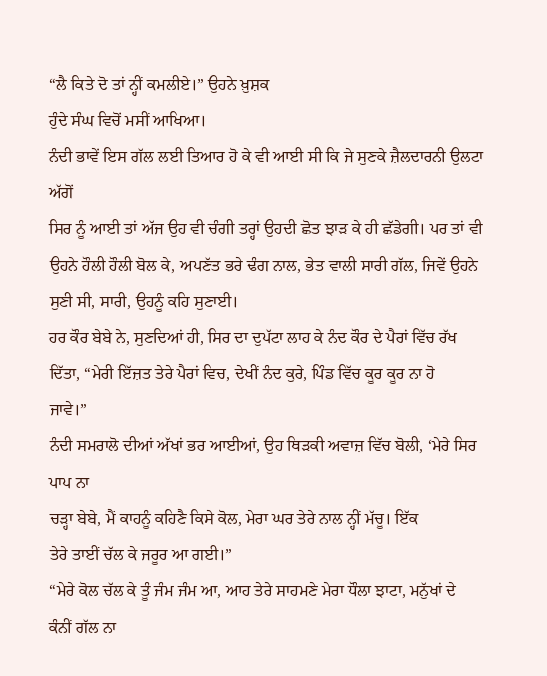“ਲੈ ਕਿਤੇ ਦੋ ਤਾਂ ਨ੍ਹੀਂ ਕਮਲੀਏ।” ਉਹਨੇ ਖ਼ੁਸ਼ਕ
ਹੁੰਦੇ ਸੰਘ ਵਿਚੋਂ ਮਸੀਂ ਆਖਿਆ।
ਨੰਦੀ ਭਾਵੇਂ ਇਸ ਗੱਲ ਲਈ ਤਿਆਰ ਹੋ ਕੇ ਵੀ ਆਈ ਸੀ ਕਿ ਜੇ ਸੁਣਕੇ ਜ਼ੈਲਦਾਰਨੀ ਉਲਟਾ ਅੱਗੋਂ
ਸਿਰ ਨੂੰ ਆਈ ਤਾਂ ਅੱਜ ਉਹ ਵੀ ਚੰਗੀ ਤਰ੍ਹਾਂ ਉਹਦੀ ਛੋਤ ਝਾੜ ਕੇ ਹੀ ਛੱਡੇਗੀ। ਪਰ ਤਾਂ ਵੀ
ਉਹਨੇ ਹੌਲੀ ਹੌਲੀ ਬੋਲ ਕੇ, ਅਪਣੱਤ ਭਰੇ ਢੰਗ ਨਾਲ, ਭੇਤ ਵਾਲੀ ਸਾਰੀ ਗੱਲ, ਜਿਵੇਂ ਉਹਨੇ
ਸੁਣੀ ਸੀ, ਸਾਰੀ, ਉਹਨੂੰ ਕਹਿ ਸੁਣਾਈ।
ਹਰ ਕੌਰ ਬੇਬੇ ਨੇ, ਸੁਣਦਿਆਂ ਹੀ, ਸਿਰ ਦਾ ਦੁਪੱਟਾ ਲਾਹ ਕੇ ਨੰਦ ਕੌਰ ਦੇ ਪੈਰਾਂ ਵਿੱਚ ਰੱਖ
ਦਿੱਤਾ, “ਮੇਰੀ ਇੱਜ਼ਤ ਤੇਰੇ ਪੈਰਾਂ ਵਿਚ, ਦੇਖੀਂ ਨੰਦ ਕੁਰੇ, ਪਿੰਡ ਵਿੱਚ ਕੂਰ ਕੂਰ ਨਾ ਹੋ
ਜਾਵੇ।”
ਨੰਦੀ ਸਮਰਾਲੋ ਦੀਆਂ ਅੱਖਾਂ ਭਰ ਆਈਆਂ, ਉਹ ਥਿੜਕੀ ਅਵਾਜ਼ ਵਿੱਚ ਬੋਲੀ, ‘ਮੇਰੇ ਸਿਰ ਪਾਪ ਨਾ
ਚੜ੍ਹਾ ਬੇਬੇ, ਮੈਂ ਕਾਹਨੂੰ ਕਹਿਣੈ ਕਿਸੇ ਕੋਲ, ਮੇਰਾ ਘਰ ਤੇਰੇ ਨਾਲ ਨ੍ਹੀਂ ਮੱਚੂ। ਇੱਕ
ਤੇਰੇ ਤਾਈਂ ਚੱਲ ਕੇ ਜਰੂਰ ਆ ਗਈ।”
“ਮੇਰੇ ਕੋਲ ਚੱਲ ਕੇ ਤੂੰ ਜੰਮ ਜੰਮ ਆ, ਆਹ ਤੇਰੇ ਸਾਹਮਣੇ ਮੇਰਾ ਧੌਲਾ ਝਾਟਾ, ਮਨੁੱਖਾਂ ਦੇ
ਕੰਨੀਂ ਗੱਲ ਨਾ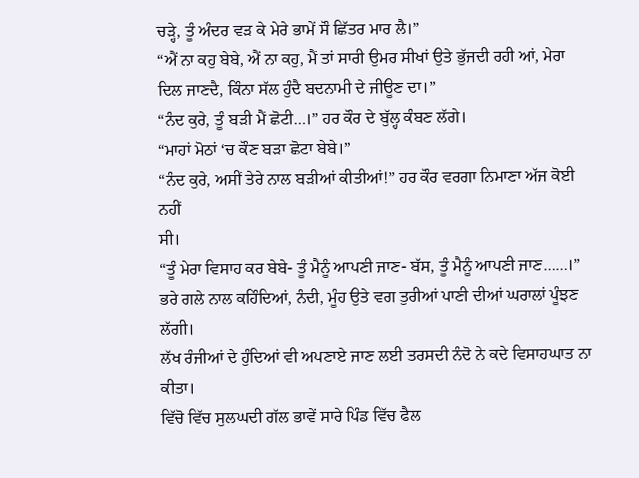ਚੜ੍ਹੇ, ਤੂੰ ਅੰਦਰ ਵੜ ਕੇ ਮੇਰੇ ਭਾਮੇਂ ਸੌ ਛਿੱਤਰ ਮਾਰ ਲੈ।”
“ਐਂ ਨਾ ਕਹੁ ਬੇਬੇ, ਐਂ ਨਾ ਕਹੁ, ਮੈਂ ਤਾਂ ਸਾਰੀ ਉਮਰ ਸੀਖਾਂ ਉਤੇ ਭੁੱਜਦੀ ਰਹੀ ਆਂ, ਮੇਰਾ
ਦਿਲ ਜਾਣਦੈ, ਕਿੰਨਾ ਸੱਲ ਹੁੰਦੈ ਬਦਨਾਮੀ ਦੇ ਜੀਊਣ ਦਾ।”
“ਨੰਦ ਕੁਰੇ, ਤੂੰ ਬੜੀ ਮੈਂ ਛੋਟੀ…।” ਹਰ ਕੌਰ ਦੇ ਬੁੱਲ੍ਹ ਕੰਬਣ ਲੱਗੇ।
“ਮਾਹਾਂ ਮੋਠਾਂ ‘ਚ ਕੌਣ ਬੜਾ ਛੋਟਾ ਬੇਬੇ।”
“ਨੰਦ ਕੁਰੇ, ਅਸੀਂ ਤੇਰੇ ਨਾਲ ਬੜੀਆਂ ਕੀਤੀਆਂ!” ਹਰ ਕੌਰ ਵਰਗਾ ਨਿਮਾਣਾ ਅੱਜ ਕੋਈ ਨਹੀਂ
ਸੀ।
“ਤੂੰ ਮੇਰਾ ਵਿਸਾਹ ਕਰ ਬੇਬੇ- ਤੂੰ ਮੈਨੂੰ ਆਪਣੀ ਜਾਣ- ਬੱਸ, ਤੂੰ ਮੈਨੂੰ ਆਪਣੀ ਜਾਣ……।”
ਭਰੇ ਗਲੇ ਨਾਲ ਕਹਿੰਦਿਆਂ, ਨੰਦੀ, ਮੂੰਹ ਉਤੇ ਵਗ ਤੁਰੀਆਂ ਪਾਣੀ ਦੀਆਂ ਘਰਾਲਾਂ ਪੂੰਝਣ ਲੱਗੀ।
ਲੱਖ ਰੰਜੀਆਂ ਦੇ ਹੁੰਦਿਆਂ ਵੀ ਅਪਣਾਏ ਜਾਣ ਲਈ ਤਰਸਦੀ ਨੰਦੋ ਨੇ ਕਦੇ ਵਿਸਾਹਘਾਤ ਨਾ ਕੀਤਾ।
ਵਿੱਚੋ ਵਿੱਚ ਸੁਲਘਦੀ ਗੱਲ ਭਾਵੇਂ ਸਾਰੇ ਪਿੰਡ ਵਿੱਚ ਫੈਲ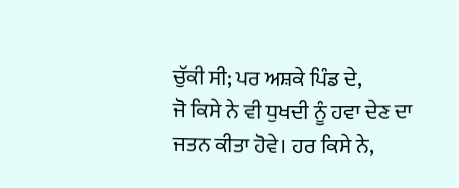ਚੁੱਕੀ ਸੀ; ਪਰ ਅਸ਼ਕੇ ਪਿੰਡ ਦੇ,
ਜੋ ਕਿਸੇ ਨੇ ਵੀ ਧੁਖਦੀ ਨੂੰ ਹਵਾ ਦੇਣ ਦਾ ਜਤਨ ਕੀਤਾ ਹੋਵੇ। ਹਰ ਕਿਸੇ ਨੇ,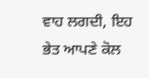ਵਾਹ ਲਗਦੀ, ਇਹ
ਭੇਤ ਆਪਣੇ ਕੋਲ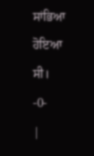ਸਾਂਭਿਆ ਹੋਇਆ ਸੀ।
-0-
|